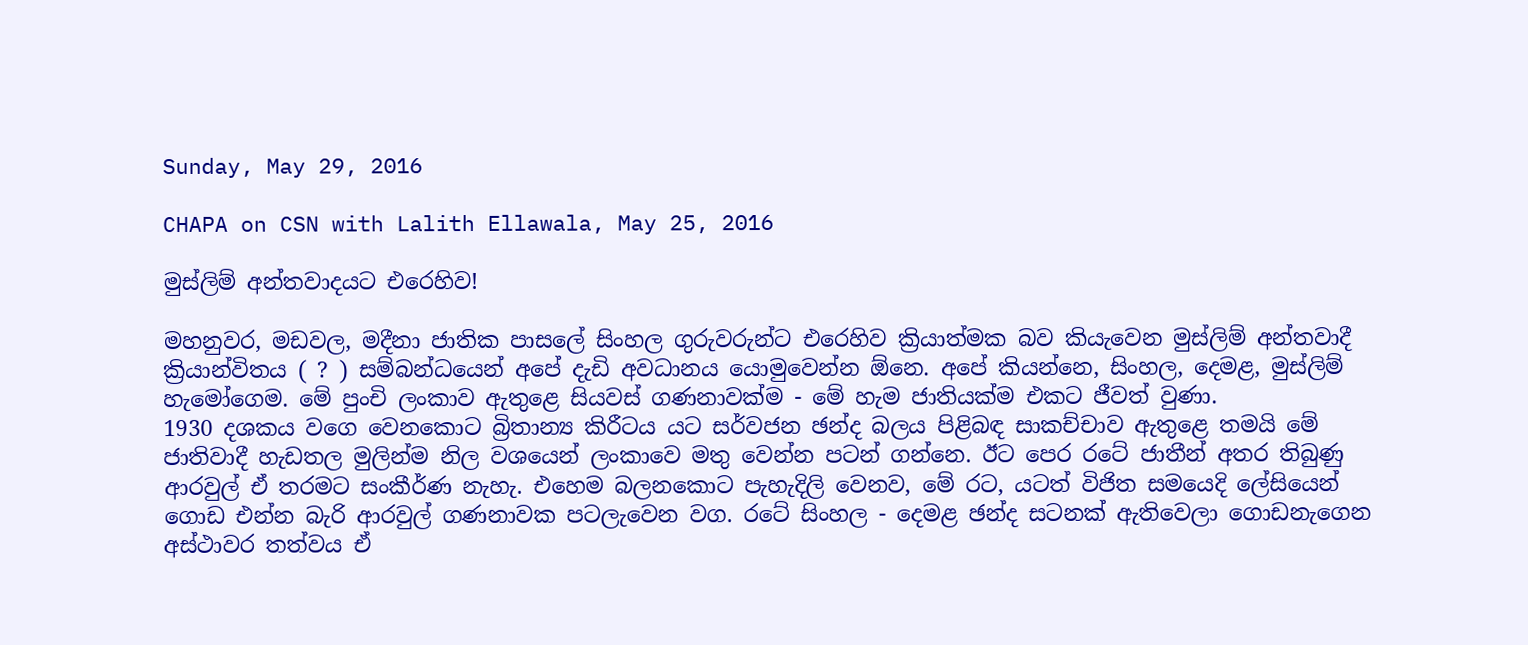Sunday, May 29, 2016

CHAPA on CSN with Lalith Ellawala, May 25, 2016

මුස්ලිම් අන්තවාදයට එරෙහිව!

මහනුවර, මඩවල, මදීනා ජාතික පාසලේ සිංහල ගුරුවරුන්ට එරෙහිව ක්‍රියාත්මක බව කියැවෙන මුස්ලිම් අන්තවාදී ක්‍රියාන්විතය ( ? ) සම්බන්ධයෙන් අපේ දැඩි අවධානය යොමුවෙන්න ඕනෙ. අපේ කියන්නෙ, සිංහල, දෙමළ, මුස්ලිම් හැමෝගෙම. මේ පුංචි ලංකාව ඇතුළෙ සියවස් ගණනාවක්ම - මේ හැම ජාතියක්ම එකට ජීවත් වුණා.
1930 දශකය වගෙ වෙනකොට බ්‍රිතාන්‍ය කිරීටය යට සර්වජන ඡන්ද බලය පිළිබඳ සාකච්චාව ඇතුළෙ තමයි මේ ජාතිවාදී හැඩතල මුලින්ම නිල වශයෙන් ලංකාවෙ මතු වෙන්න පටන් ගන්නෙ. ඊට පෙර රටේ ජාතීන් අතර තිබුණු ආරවුල් ඒ තරමට සංකීර්ණ නැහැ. එහෙම බලනකොට පැහැදිලි වෙනව, මේ රට, යටත් විජිත සමයෙදි ලේසියෙන් ගොඩ එන්න බැරි ආරවුල් ගණනාවක පටලැවෙන වග. රටේ සිංහල - දෙමළ ඡන්ද සටනක් ඇතිවෙලා ගොඩනැගෙන අස්ථාවර තත්වය ඒ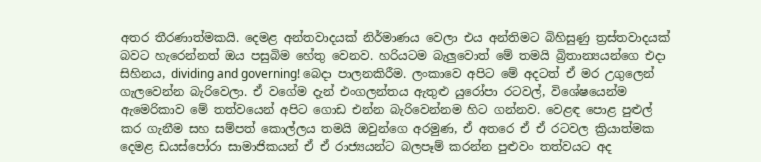අතර තීරණාත්මකයි. දෙමළ අන්තවාදයක් නිර්මාණය වෙලා එය අන්තිමට බිහිසුණු ත්‍රස්තවාදයක් බවට හැරෙන්නත් ඔය පසුබිම හේතු වෙනව. හරියටම බැලුවොත් මේ තමයි බ්‍රිතාන්‍යයන්ගෙ එදා සිහිනය, dividing and governing! බෙදා පාලනකිරීම. ලංකාවෙ අපිට මේ අදටත් ඒ මර උගුලෙන් ගැලවෙන්න බැරිවෙලා. ඒ වගේම දැන් එංගලන්තය ඇතුළු යුරෝපා රටවල්, විශේෂයෙන්ම ඇමෙරිකාව මේ තත්වයෙන් අපිට ගොඩ එන්න බැරිවෙන්නම හිට ගන්නව. වෙළඳ පොළ පුළුල් කර ගැනීම සහ සම්පත් කොල්ලය තමයි ඔවුන්ගෙ අරමුණ, ඒ අතරෙ ඒ ඒ රටවල ක්‍රියාත්මක දෙමළ ඩයස්පෝරා සාමාජිකයන් ඒ ඒ රාජ්‍යයන්ට බලපෑම් කරන්න පුළුවං තත්වයට අද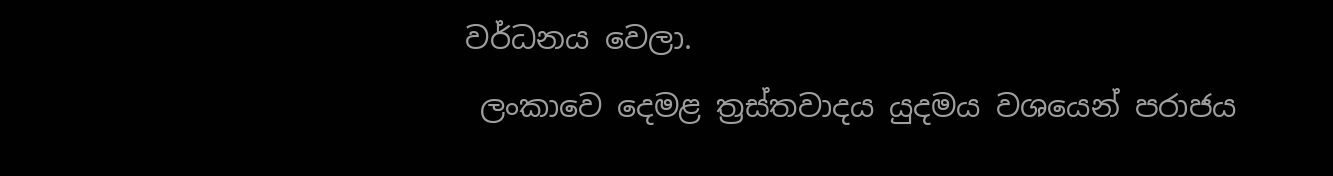වර්ධනය වෙලා.
 ලංකාවෙ දෙමළ ත්‍රස්තවාදය යුදමය වශයෙන් පරාජය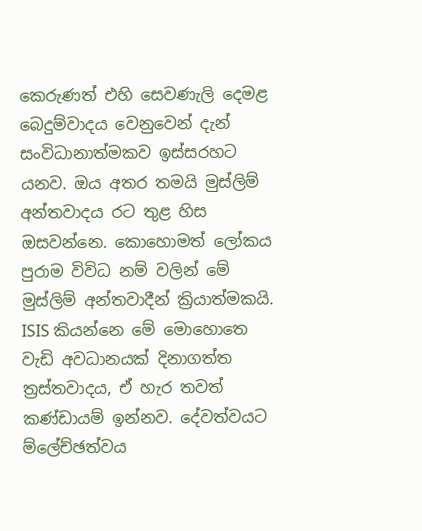කෙරුණත් එහි සෙවණැලි දෙමළ බෙදුම්වාදය වෙනුවෙන් දැන් සංවිධානාත්මකව ඉස්සරහට යනව. ඔය අතර තමයි මුස්ලිම් අන්තවාදය රට තුළ හිස ඔසවන්නෙ. කොහොමත් ලෝකය පුරාම විවිධ නම් වලින් මේ මුස්ලිම් අන්තවාදීන් ක්‍රියාත්මකයි. ISIS කියන්නෙ මේ මොහොතෙ වැඩි අවධානයක් දිනාගත්ත ත්‍රස්තවාදය, ඒ හැර තවත් කණ්ඩායම් ඉන්නව. දේවත්වයට ම්ලේච්ඡත්වය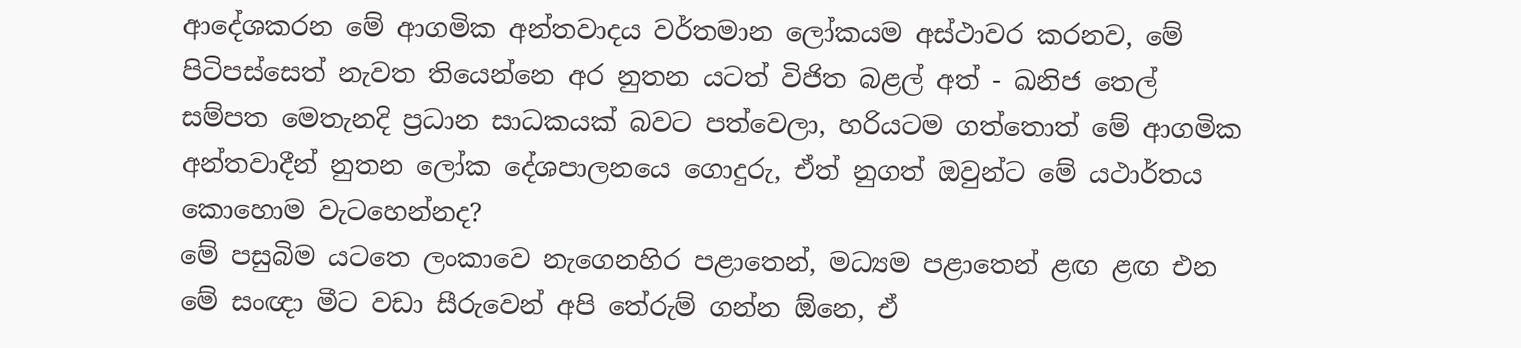ආදේශකරන මේ ආගමික අන්තවාදය වර්තමාන ලෝකයම අස්ථාවර කරනව, මේ පිටිපස්සෙත් නැවත තියෙන්නෙ අර නුතන යටත් විජිත බළල් අත් - ඛනිජ තෙල් සම්පත මෙතැනදි ප්‍රධාන සාධකයක් බවට පත්වෙලා, හරියටම ගත්තොත් මේ ආගමික අන්තවාදීන් නුතන ලෝක දේශපාලනයෙ ගොදුරු, ඒත් නුගත් ඔවුන්ට මේ යථාර්තය කොහොම වැටහෙන්නද?
මේ පසුබිම යටතෙ ලංකාවෙ නැගෙනහිර පළාතෙන්, මධ්‍යම පළාතෙන් ළඟ ළඟ එන මේ සංඥා මීට වඩා සීරුවෙන් අපි තේරුම් ගන්න ඕනෙ, ඒ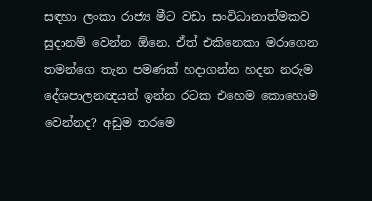සඳහා ලංකා රාජ්‍ය මීට වඩා සංවිධානාත්මකව සුදානම් වෙන්න ඕනෙ. ඒත් එකිනෙකා මරාගෙන තමන්ගෙ තැන පමණක් හදාගන්න හදන නරුම දේශපාලනඥයන් ඉන්න රටක එහෙම කොහොම වෙන්නද? අඩුම තරමෙ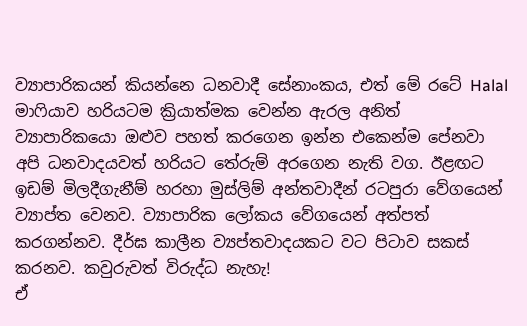ව්‍යාපාරිකයන් කියන්නෙ ධනවාදී සේනාංකය, එත් මේ රටේ Halal මාෆියාව හරියටම ක්‍රියාත්මක වෙන්න ඇරල අනිත් ව්‍යාපාරිකයො ඔළුව පහත් කරගෙන ඉන්න එකෙන්ම පේනවා අපි ධනවාදයවත් හරියට තේරුම් අරගෙන නැති වග. ඊළඟට ඉඩම් මිලදීගැනීම් හරහා මුස්ලිම් අන්තවාදීන් රටපුරා වේගයෙන් ව්‍යාප්ත වෙනව. ව්‍යාපාරික ලෝකය වේගයෙන් අත්පත් කරගන්නව. දීර්ඝ කාලීන ව්‍යප්තවාදයකට වට පිටාව සකස් කරනව. කවුරුවත් විරුද්ධ නැහැ!
ඒ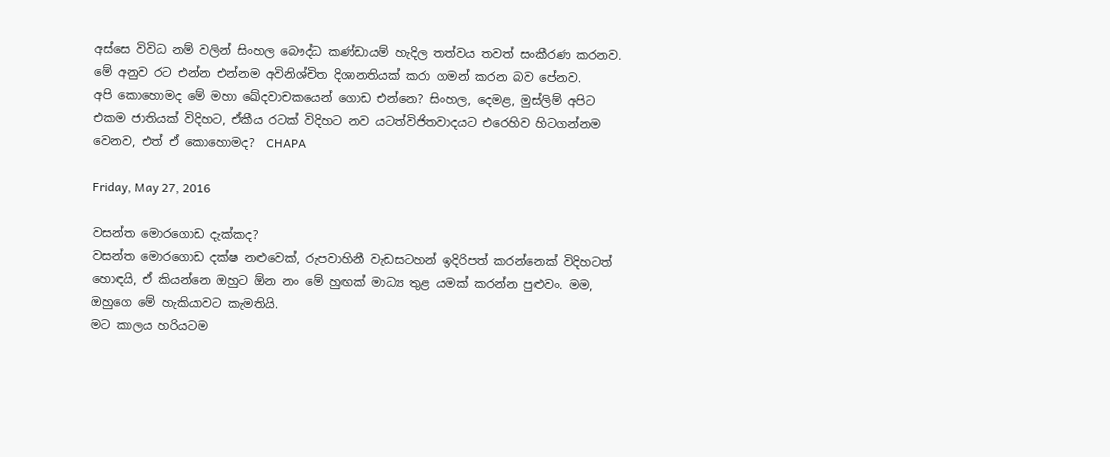අස්සෙ විවිධ නම් වලින් සිංහල බෞද්ධ කණ්ඩායම් හැදිල තත්වය තවත් සංකීරණ කරනව. මේ අනුව රට එන්න එන්නම අවිනිශ්චිත දිශානතියක් කරා ගමන් කරන බව පේනව.
අපි කොහොමද මේ මහා ඛේදවාචකයෙන් ගොඩ එන්නෙ? සිංහල, දෙමළ, මුස්ලිම් අපිට එකම ජාතියක් විදිහට, ඒකීය රටක් විදිහට නව යටත්විජිතවාදයට එරෙහිව හිටගන්නම වෙනව, එත් ඒ කොහොමද?  CHAPA

Friday, May 27, 2016

වසන්ත මොරගොඩ දැක්කද?
වසන්ත මොරගොඩ දක්ෂ නළුවෙක්, රුපවාහිනී වැඩසටහන් ඉදිරිපත් කරන්නෙක් විදිහටත් හොඳයි, ඒ කියන්නෙ ඔහුට ඕන නං මේ හුඟක් මාධ්‍ය තුළ යමක් කරන්න පුළුවං. මම, ඔහුගෙ මේ හැකියාවට කැමතියි.
මට කාලය හරියටම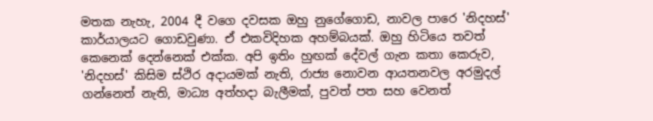මතක නැහැ, 2004 දී වගෙ දවසක ඔහු නුගේගොඩ, නාවල පාරෙ 'නිදහස්' කාර්යාලයට ගොඩවුණා. ඒ එකවිදිහක අහම්බයක්. ඔහු හිටියෙ තවත් කෙනෙක් දෙන්නෙක් එක්ක. අපි ඉතිං හුඟක් දේවල් ගැන කතා කෙරුව, 'නිදහස්' කිසිම ස්ථිර අදායමක් නැති, රාජ්‍ය නොවන ආයතනවල අරමුදල් ගන්නෙත් නැති, මාධ්‍ය අත්හදා බැලීමක්, පුවත් පත සහ වෙනත්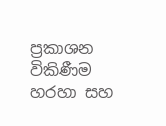ප්‍රකාශන විකිණීම හරහා සහ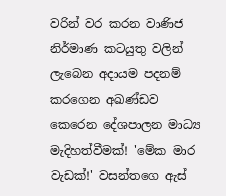වරින් වර කරන වාණිජ නිර්මාණ කටයුතු වලින් ලැබෙන අදායම පදනම් කරගෙන අඛණ්ඩව කෙරෙන දේශපාලන මාධ්‍ය මැදිහත්වීමක්! 'මේක මාර වැඩක්!' වසන්තගෙ ඇස්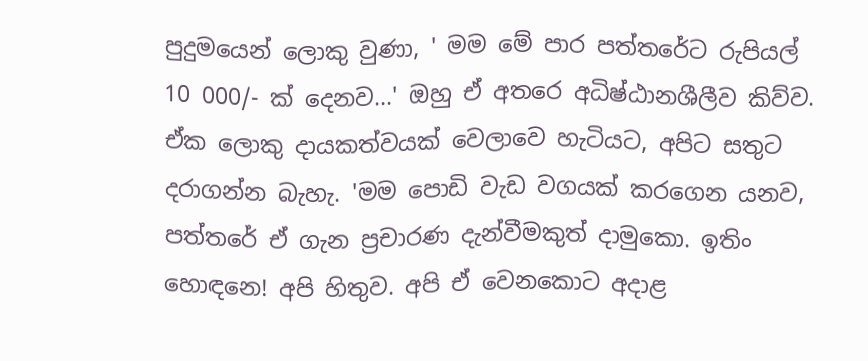පුදුමයෙන් ලොකු වුණා, ' මම මේ පාර පත්තරේට රුපියල් 10 000/- ක් දෙනව...' ඔහු ඒ අතරෙ අධිෂ්ඨානශීලීව කිව්ව. ඒක ලොකු දායකත්වයක් වෙලාවෙ හැටියට, අපිට සතුට දරාගන්න බැහැ. 'මම පොඩි වැඩ වගයක් කරගෙන යනව, පත්තරේ ඒ ගැන ප්‍රචාරණ දැන්වීමකුත් දාමුකො. ඉතිං හොඳනෙ! අපි හිතුව. අපි ඒ වෙනකොට අදාළ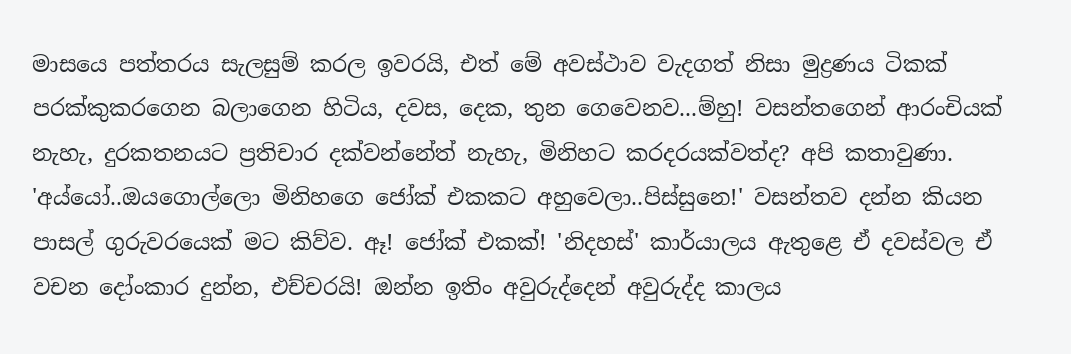මාසයෙ පත්තරය සැලසුම් කරල ඉවරයි, එත් මේ අවස්ථාව වැදගත් නිසා මුද්‍රණය ටිකක් පරක්කුකරගෙන බලාගෙන හිටිය, දවස, දෙක, තුන ගෙවෙනව...ම්හු! වසන්තගෙන් ආරංචියක් නැහැ, දුරකතනයට ප්‍රතිචාර දක්වන්නේත් නැහැ, මිනිහට කරදරයක්වත්ද? අපි කතාවුණා.
'අය්යෝ..ඔයගොල්ලො මිනිහගෙ ජෝක් එකකට අහුවෙලා..පිස්සුනෙ!' වසන්තව දන්න කියන පාසල් ගුරුවරයෙක් මට කිව්ව. ඈ! ජෝක් එකක්! 'නිදහස්' කාර්යාලය ඇතුළෙ ඒ දවස්වල ඒ වචන දෝංකාර දුන්න, එච්චරයි! ඔන්න ඉතිං අවුරුද්දෙන් අවුරුද්ද කාලය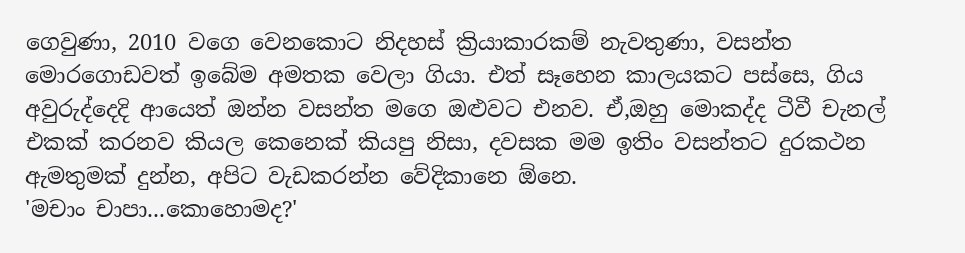ගෙවුණා, 2010 වගෙ වෙනකොට නිදහස් ක්‍රියාකාරකම් නැවතුණා, වසන්ත මොරගොඩවත් ඉබේම අමතක වෙලා ගියා. එත් සෑහෙන කාලයකට පස්සෙ, ගිය අවුරුද්දෙදි ආයෙත් ඔන්න වසන්ත මගෙ ඔළුවට එනව. ඒ,ඔහු මොකද්ද ටීවී චැනල් එකක් කරනව කියල කෙනෙක් කියපු නිසා, දවසක මම ඉතිං වසන්තට දුරකථන ඇමතුමක් දුන්න, අපිට වැඩකරන්න වේදිකානෙ ඕනෙ.
'මචාං චාපා...කොහොමද?'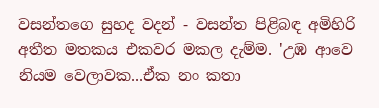වසන්තගෙ සුහද වදන් - වසන්ත පිළිබඳ අමිහිරි අතීත මතකය එකවර මකල දැම්ම. 'උඹ ආවෙ නියම වෙලාවක...ඒක නං කතා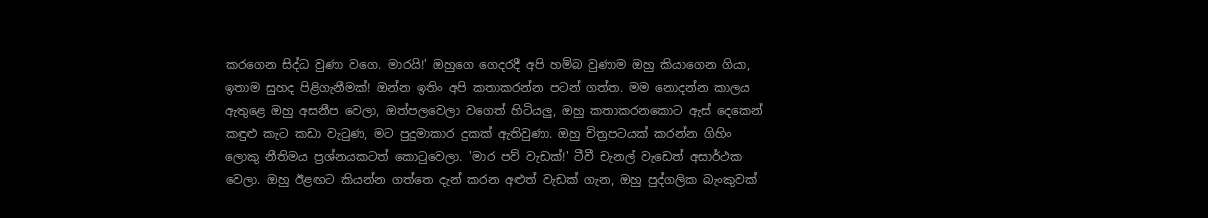කරගෙන සිද්ධ වුණා වගෙ. මාරයි!' ඔහුගෙ ගෙදරදී අපි හම්බ වුණාම ඔහු කියාගෙන ගියා, ඉතාම සුහද පිළිගැනීමක්! ඔන්න ඉතිං අපි කතාකරන්න පටන් ගත්ත. මම නොදන්න කාලය ඇතුළෙ ඔහු අසනීප වෙලා, ඔත්පලවෙලා වගෙත් හිටියලු, ඔහු කතාකරනකොට ඇස් දෙකෙන් කඳුළු කැට කඩා වැටුණ, මට පුදුමාකාර දුකක් ඇතිවුණා. ඔහු චිත්‍රපටයක් කරන්න ගිහිං ලොකු නීතිමය ප්‍රශ්නයකටත් කොටුවෙලා. 'මාර පව් වැඩක්!' ටීවී චැනල් වැඩෙත් අසාර්ථක වෙලා. ඔහු ඊළඟට කියන්න ගත්තෙ දැන් කරන අළුත් වැඩක් ගැන, ඔහු පුද්ගලික බැංකුවක්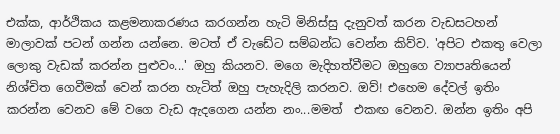එක්ක, ආර්ථිකය කළමනාකරණය කරගන්න හැටි මිනිස්සු දැනුවත් කරන වැඩසටහන් මාලාවක් පටන් ගන්න යන්නෙ. මටත් ඒ වැඩේට සම්බන්ධ වෙන්න කිව්ව. 'අපිට එකතු වෙලා ලොකු වැඩක් කරන්න පුළුවං...' ඔහු කියනව. මගෙ මැදිහත්වීමට ඔහුගෙ ව්‍යාපෘතියෙන් නිශ්චිත ගෙවීමක් වෙන් කරන හැටිත් ඔහු පැහැදිලි කරනව. ඔව්! එහෙම දේවල් ඉතිං කරන්න වෙනව මේ වගෙ වැඩ ඇදගෙන යන්න නං...මමත්  එකඟ වෙනව. ඔන්න ඉතිං අපි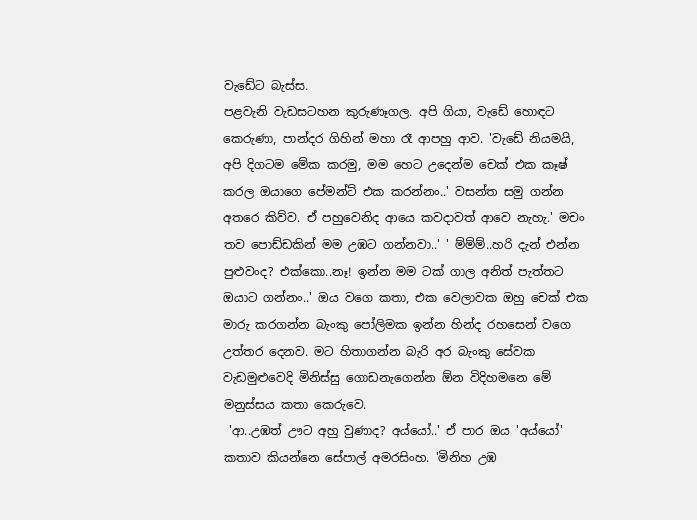වැඩේට බැස්ස.
පළවැනි වැඩසටහන කුරුණෑගල. අපි ගියා, වැඩේ හොඳට කෙරුණා, පාන්දර ගිහින් මහා රෑ ආපහු ආව. 'වැඩේ නියමයි, අපි දිගටම මේක කරමු, මම හෙට උදෙන්ම චෙක් එක කෑෂ් කරල ඔයාගෙ පේමන්ට් එක කරන්නං..' වසන්ත සමු ගන්න අතරෙ කිව්ව. ඒ පහුවෙනිද ආයෙ කවදාවත් ආවෙ නැහැ.' මචං තව පොඩ්ඩකින් මම උඹට ගන්නවා..' ' ම්ම්ම්..හරි දැන් එන්න පුළුවංද? එක්කො..නෑ! ඉන්න මම ටක් ගාල අනිත් පැත්තට ඔයාට ගන්නං..' ඔය වගෙ කතා, එක වෙලාවක ඔහු චෙක් එක මාරු කරගන්න බැංකු පෝලිමක ඉන්න හින්ද රහසෙන් වගෙ උත්තර දෙනව. මට හිතාගන්න බැරි අර බැංකු සේවක වැඩමුළුවෙදි මිනිස්සු ගොඩනැගෙන්න ඕන විදිහමනෙ මේ මනුස්සය කතා කෙරුවෙ.
 'ආ..උඹත් ඌට අහු වුණාද? අය්යෝ..' ඒ පාර ඔය 'අය්යෝ' කතාව කියන්නෙ සේපාල් අමරසිංහ. 'මිනිහ උඹ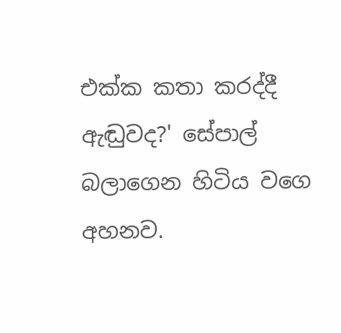එක්ක කතා කරද්දී ඇඬුවද?' සේපාල් බලාගෙන හිටිය වගෙ අහනව.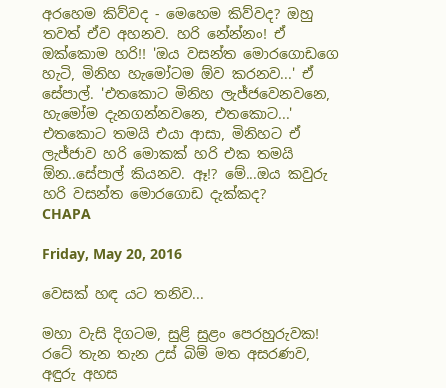අරහෙම කිව්වද - මෙහෙම කිව්වද? ඔහු තවත් ඒව අහනව. හරි නේන්නං! ඒ ඔක්කොම හරි!! 'ඔය වසන්ත මොරගොඩගෙ හැටි, මිනිහ හැමෝටම ඕව කරනව...' ඒ සේපාල්. 'එතකොට මිනිහ ලැජ්ජවෙනවනෙ, හැමෝම දැනගන්නවනෙ, එතකොට...' එතකොට තමයි එයා ආසා, මිනිහට ඒ ලැජ්ජාව හරි මොකක් හරි එක තමයි ඕන..සේපාල් කියනව. ඈ!? මේ...ඔය කවුරු හරි වසන්ත මොරගොඩ දැක්කද?
CHAPA

Friday, May 20, 2016

වෙසක් හඳ යට තනිව...

මහා වැසි දිගටම, සුළි සුළං පෙරහුරුවක! රටේ තැන තැන උස් බිම් මත අසරණව, අඳුරු අහස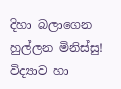දිහා බලාගෙන හුල්ලන මිනිස්සු! විද්‍යාව හා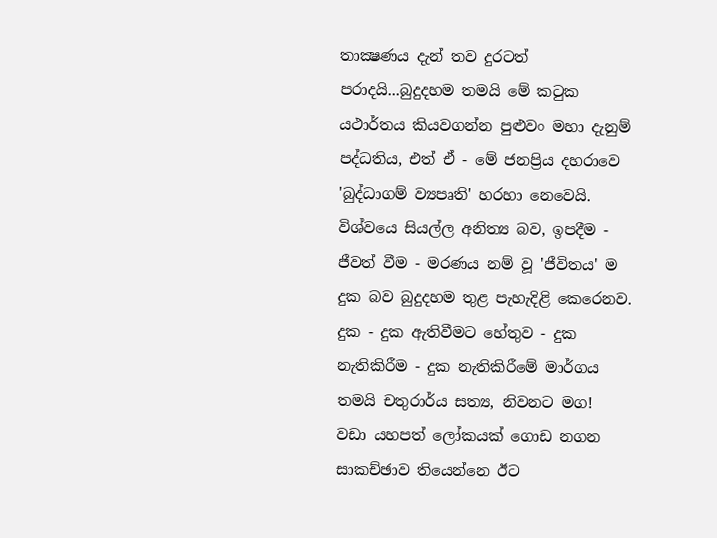තාක්‍ෂණය දැන් තව දුරටත් පරාදයි...බුදුදහම තමයි මේ කටුක යථාර්තය කියවගන්න පුළුවං මහා දැනුම් පද්ධතිය, එත් ඒ - මේ ජනප්‍රිය දහරාවෙ 'බුද්ධාගම් ව්‍යපෘති' හරහා නෙවෙයි. විශ්වයෙ සියල්ල අනිත්‍ය බව, ඉපදීම - ජීවත් වීම - මරණය නම් වූ 'ජීවිතය' ම දුක බව බුදුදහම තුළ පැහැදිළි කෙරෙනව. දුක - දුක ඇතිවීමට හේතුව - දුක නැතිකිරීම - දුක නැතිකිරීමේ මාර්ගය තමයි චතුරාර්ය සත්‍ය, නිවනට මග!
වඩා යහපත් ලෝකයක් ගොඩ නගන සාකච්ඡාව තියෙන්නෙ ඊට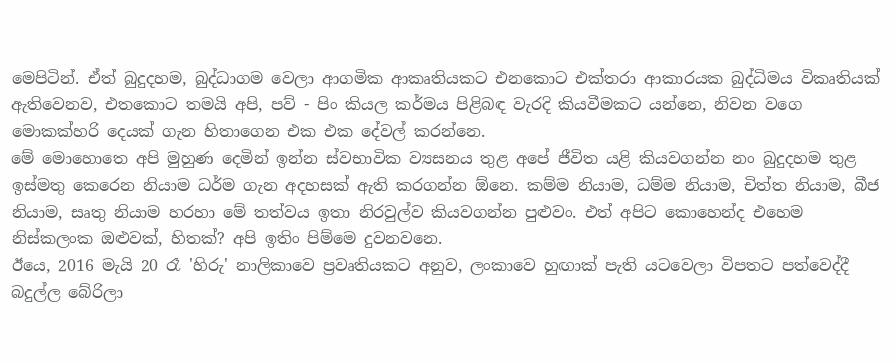මෙපිටින්. ඒත් බුදුදහම, බුද්ධාගම වෙලා ආගමික ආකෘතියකට එනකොට එක්තරා ආකාරයක බුද්ධිමය විකෘතියක් ඇතිවෙනව, එතකොට තමයි අපි, පව් - පිං කියල කර්මය පිළිබඳ වැරදි කියවීමකට යන්නෙ, නිවන වගෙ මොකක්හරි දෙයක් ගැන හිතාගෙන එක එක දේවල් කරන්නෙ.
මේ මොහොතෙ අපි මුහුණ දෙමින් ඉන්න ස්වභාවික ව්‍යසනය තුළ අපේ ජීවිත යළි කියවගන්න නං බුදුදහම තුළ ඉස්මතු කෙරෙන නියාම ධර්ම ගැන අදහසක් ඇති කරගන්න ඕනෙ. කම්ම නියාම, ධම්ම නියාම, චිත්ත නියාම, බීජ නියාම, සෘතු නියාම හරහා මේ තත්වය ඉතා නිරවුල්ව කියවගන්න පුළුවං. එත් අපිට කොහෙන්ද එහෙම නිස්කලංක ඔළුවක්, හිතක්? අපි ඉතිං පිම්මෙ දුවනවනෙ.
ඊයෙ, 2016 මැයි 20 රෑ 'හිරු' නාලිකාවෙ ප්‍රවෘතියකට අනුව, ලංකාවෙ හුඟාක් පැති යටවෙලා විපතට පත්වෙද්දී බදුල්ල බේරිලා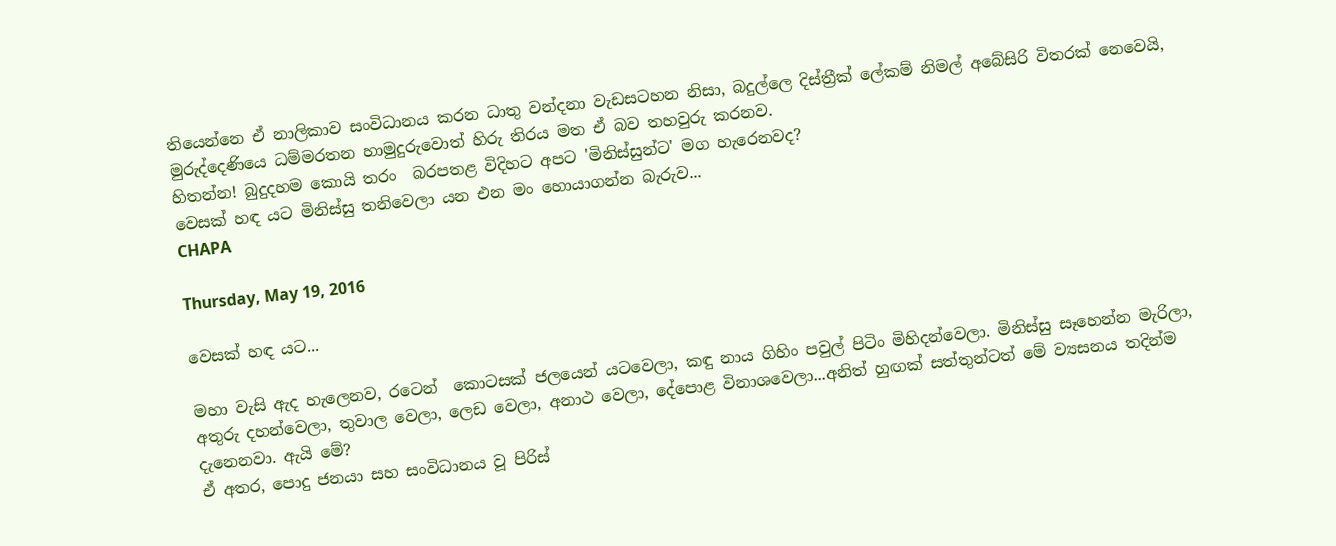තියෙන්නෙ ඒ නාලිකාව සංවිධානය කරන ධාතු වන්දනා වැඩසටහන නිසා, බදුල්ලෙ දිස්ත්‍රීක් ලේකම් නිමල් අබේසිරි විතරක් නෙවෙයි, මුරුද්දෙණියෙ ධම්මරතන හාමුදුරුවොත් හිරු තිරය මත ඒ බව තහවුරු කරනව.
හිතන්න! බුදුදහම කොයි තරං  බරපතළ විදිහට අපට 'මිනිස්සුන්ට' මග හැරෙනවද?
වෙසක් හඳ යට මිනිස්සු තනිවෙලා යන එන මං හොයාගන්න බැරුව...
CHAPA

Thursday, May 19, 2016

වෙසක් හඳ යට...

මහා වැසි ඇද හැලෙනව, රටෙන්  කොටසක් ජලයෙන් යටවෙලා, කඳු නාය ගිහිං පවුල් පිටිං මිහිදන්වෙලා. මිනිස්සු සෑහෙන්න මැරිලා, අතුරු දහන්වෙලා, තුවාල වෙලා, ලෙඩ වෙලා, අනාථ වෙලා, දේපොළ විනාශවෙලා...අනිත් හුඟක් සත්තුන්ටත් මේ ව්‍යසනය තදින්ම දැනෙනවා. ඇයි මේ?
ඒ අතර, පොදු ජනයා සහ සංවිධානය වූ පිරිස්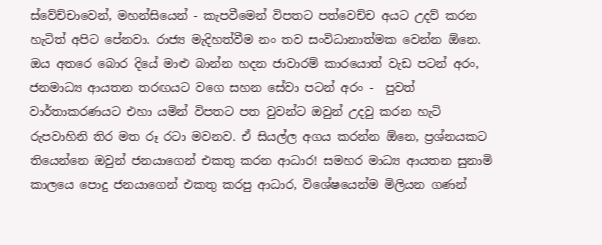ස්වේච්චාවෙන්, මහන්සියෙන් - කැපවීමෙන් විපතට පත්වෙච්ච අයට උදව් කරන හැටිත් අපිට පේනවා. රාජ්‍ය මැදිහත්වීම නං තව සංවිධානාත්මක වෙන්න ඕනෙ. ඔය අතරෙ බොර දියේ මාළු බාන්න හදන ජාවාරම් කාරයොත් වැඩ පටන් අරං, ජනමාධ්‍ය ආයතන තරඟයට වගෙ සහන සේවා පටන් අරං -  පුවත් වාර්තාකරණයට එහා යමින් විපතට පත වුවන්ට ඔවුන් උදවු කරන හැටි රුපවාහිනි තිර මත රූ රටා මවනව. ඒ සියල්ල අගය කරන්න ඕනෙ, ප්‍රශ්නයකට තියෙන්නෙ ඔවුන් ජනයාගෙන් එකතු කරන ආධාර! සමහර මාධ්‍ය ආයතන සුනාමි කාලයෙ පොදු ජනයාගෙන් එකතු කරපු ආධාර, විශේෂයෙන්ම මිලියන ගණන්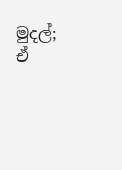මුදල්; ඒ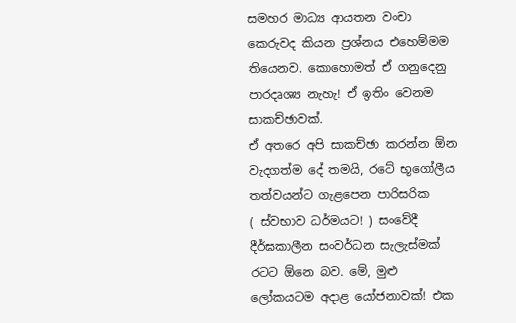සමහර මාධ්‍ය ආයතන වංචා කෙරුවද කියන ප්‍රශ්නය එහෙම්මම තියෙනව. කොහොමත් ඒ ගනුදෙනු පාරදෘශ්‍ය නැහැ! ඒ ඉතිං වෙනම සාකච්ඡාවක්.
ඒ අතරෙ අපි සාකච්ඡා කරන්න ඕන වැදගත්ම දේ තමයි, රටේ භූගෝලීය තත්වයන්ට ගැළපෙන පාරිසරික        ( ස්වභාව ධර්මයට! ) සංවේදී දීර්ඝකාලීන සංවර්ධන සැලැස්මක් රටට ඕනෙ බව. මේ, මුළු ලෝකයටම අදාළ යෝජනාවක්! එක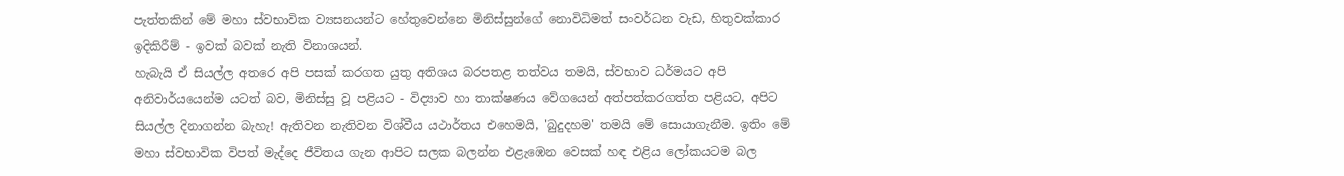පැත්තකින් මේ මහා ස්වභාවික ව්‍යසනයන්ට හේතුවෙන්නෙ මිනිස්සුන්ගේ නොවිධිමත් සංවර්ධන වැඩ, හිතුවක්කාර ඉදිකිරීම් - ඉවක් බවක් නැති විනාශයන්.
හැබැයි ඒ සියල්ල අතරෙ අපි පසක් කරගත යුතු අතිශය බරපතළ තත්වය තමයි, ස්වභාව ධර්මයට අපි අනිවාර්යයෙන්ම යටත් බව, මිනිස්සු වූ පළියට - විද්‍යාව හා තාක්ෂණය වේගයෙන් අත්පත්කරගත්ත පළියට, අපිට සියල්ල දිනාගන්න බැහැ! ඇතිවන නැතිවන විශ්වීය යථාර්තය එහෙමයි, 'බුදුදහම' තමයි මේ සොයාගැනීම. ඉතිං මේ මහා ස්වභාවික විපත් මැද්දෙ ජීවිතය ගැන ආපිට සලක බලන්න එළැඹෙන වෙසක් හඳ එළිය ලෝකයටම බල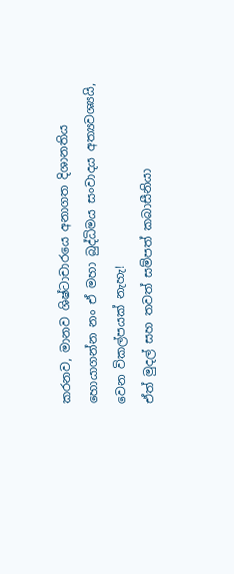කරනව, මානව ශිෂ්ටාචාරයෙ අනාගත දිශානතිය හොයාගන්න නං ඒ මහා බුද්ධිමය සංවාදය අත්‍යවශ්‍යයි, වෙන විකල්පයක් නැහැ!
ඒත් මුදල් සහ තවත් සම්පත් කබාසීනියා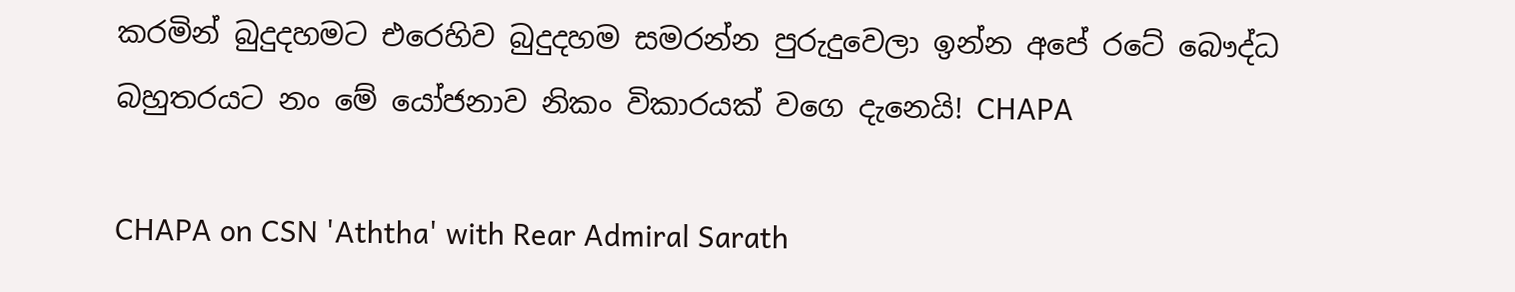කරමින් බුදුදහමට එරෙහිව බුදුදහම සමරන්න පුරුදුවෙලා ඉන්න අපේ රටේ බෞද්ධ බහුතරයට නං මේ යෝජනාව නිකං විකාරයක් වගෙ දැනෙයි! CHAPA

CHAPA on CSN 'Aththa' with Rear Admiral Sarath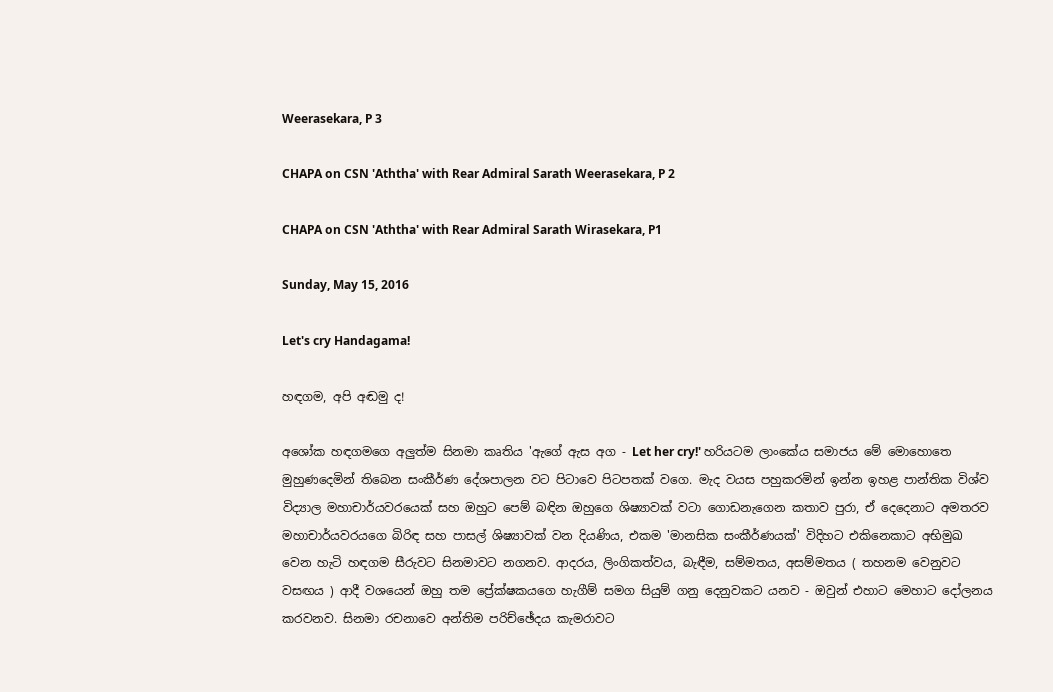Weerasekara, P 3

CHAPA on CSN 'Aththa' with Rear Admiral Sarath Weerasekara, P 2

CHAPA on CSN 'Aththa' with Rear Admiral Sarath Wirasekara, P1

Sunday, May 15, 2016

Let's cry Handagama!

හඳගම, අපි අඬමු ද!

අශෝක හඳගමගෙ අලුත්ම සිනමා කෘතිය 'ඇගේ ඇස අග - Let her cry!' හරියටම ලාංකේය සමාජය මේ මොහොතෙ මුහුණදෙමින් තිබෙන සංකීර්ණ දේශපාලන වට පිටාවෙ පිටපතක් වගෙ. මැද වයස පහුකරමින් ඉන්න ඉහළ පාන්තික විශ්ව විද්‍යාල මහාචාර්යවරයෙක් සහ ඔහුට පෙම් බඳින ඔහුගෙ ශිෂ්‍යාවක් වටා ගොඩනැගෙන කතාව පුරා, ඒ දෙදෙනාට අමතරව මහාචාර්යවරයගෙ බිරිඳ සහ පාසල් ශිෂ්‍යාවක් වන දියණිය, එකම 'මානසික සංකීර්ණයක්' විදිහට එකිනෙකාට අභිමුඛ වෙන හැටි හඳගම සීරුවට සිනමාවට නගනව. ආදරය, ලිංගිකත්වය, බැඳීම, සම්මතය, අසම්මතය ( තහනම වෙනුවට වසඟය ) ආදී වශයෙන් ඔහු තම ප්‍රේක්ෂකයගෙ හැගීම් සමග සියුම් ගනු දෙනුවකට යනව - ඔවුන් එහාට මෙහාට දෝලනය කරවනව. සිනමා රචනාවෙ අන්තිම පරිච්ඡේදය කැමරාවට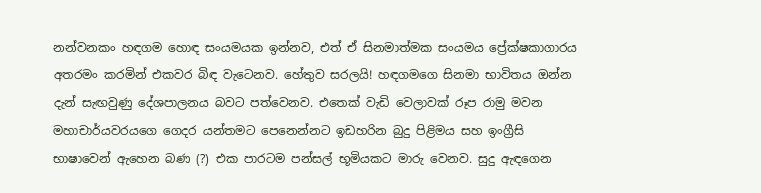නන්වනකං හඳගම හොඳ සංයමයක ඉන්නව, එත් ඒ සිනමාත්මක සංයමය ප්‍රේක්ෂකාගාරය අතරමං කරමින් එකවර බිඳ වැටෙනව. හේතුව සරලයි! හඳගමගෙ සිනමා භාවිතය ඔන්න දැන් සැඟවුණු දේශපාලනය බවට පත්වෙනව. එතෙක් වැඩි වෙලාවක් රූප රාමු මවන මහාචාර්යවරයගෙ ගෙදර යන්තමට පෙනෙන්නට ඉඩහරින බුදු පිළිමය සහ ඉංග්‍රීසි භාෂාවෙන් ඇහෙන බණ (?) එක පාරටම පන්සල් භූමියකට මාරු වෙනව. සුදු ඇඳගෙන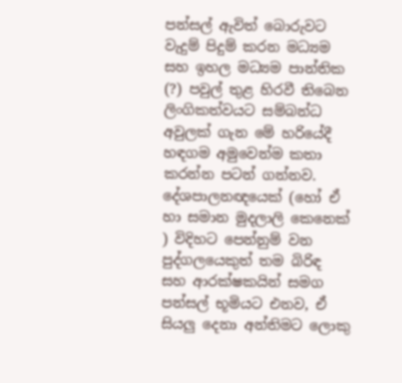පන්සල් ඇවිත් බොරුවට වැදුම් පිදුම් කරන මධ්‍යම සහ ඉහල මධ්‍යම පාන්තික (?) පවුල් තුළ හිරවී තිබෙන ලිංගිකත්වයට සම්බන්ධ අවුලක් ගැන මේ හරියේදී හඳගම අමුවෙන්ම කතා කරන්න පටන් ගන්නව. දේශපාලනඥයෙක් (හෝ ඒ හා සමාන මුදලාලි කෙනෙක් ) විදිහට පෙන්නුම් වන පුද්ගලයෙකුත් තම බිරිඳ සහ ආරක්ෂකයින් සමග පන්සල් භූමියට එනව, ඒ සියලු දෙනා අන්තිමට ලොකු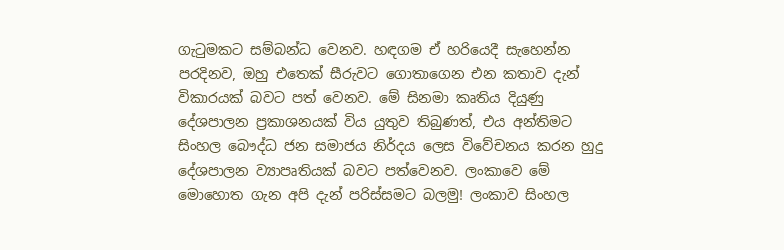ගැටුමකට සම්බන්ධ වෙනව. හඳගම ඒ හරියෙදී සැහෙන්න පරදිනව, ඔහු එතෙක් සීරුවට ගොතාගෙන එන කතාව දැන් විකාරයක් බවට පත් වෙනව. මේ සිනමා කෘතිය දියුණු දේශපාලන ප්‍රකාශනයක් විය යුතුව තිබුණත්, එය අන්තිමට සිංහල බෞද්ධ ජන සමාජය නිර්දය ලෙස විවේචනය කරන හුදු දේශපාලන ව්‍යාපෘතියක් බවට පත්වෙනව. ලංකාවෙ මේ මොහොත ගැන අපි දැන් පරිස්සමට බලමු! ලංකාව සිංහල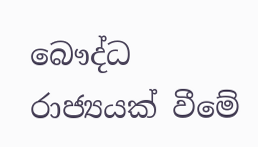බෞද්ධ රාජ්‍යයක් වීමේ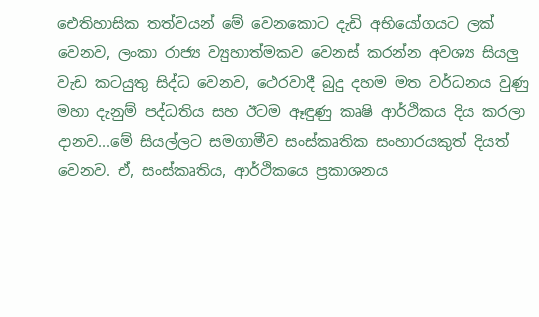ඓතිහාසික තත්වයන් මේ වෙනකොට දැඩි අභියෝගයට ලක් වෙනව, ලංකා රාජ්‍ය ව්‍යුහාත්මකව වෙනස් කරන්න අවශ්‍ය සියලු වැඩ කටයුතු සිද්ධ වෙනව, ථෙරවාදී බුදු දහම මත වර්ධනය වුණු මහා දැනුම් පද්ධතිය සහ ඊටම ඈඳුණු කෘෂි ආර්ථිකය දිය කරලා දානව...මේ සියල්ලට සමගාමීව සංස්කෘතික සංහාරයකුත් දියත් වෙනව. ඒ, සංස්කෘතිය, ආර්ථිකයෙ ප්‍රකාශනය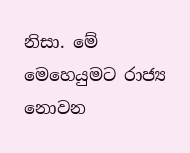නිසා. මේ මෙහෙයුමට රාජ්‍ය නොවන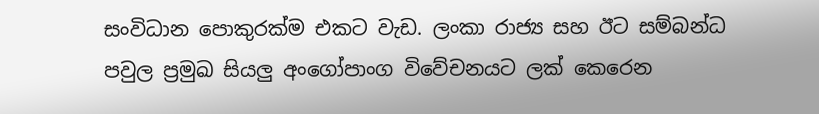සංවිධාන පොකුරක්ම එකට වැඩ. ලංකා රාජ්‍ය සහ ඊට සම්බන්ධ පවුල ප්‍රමුඛ සියලු අංගෝපාංග විවේචනයට ලක් කෙරෙන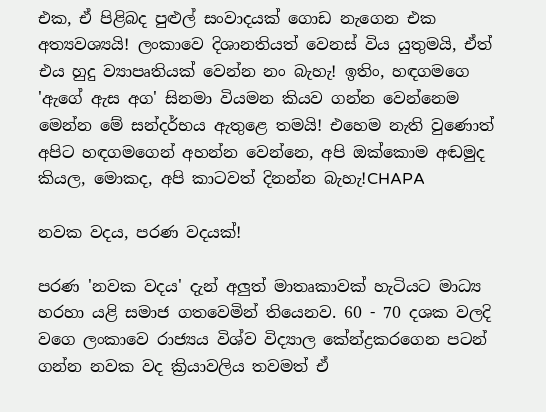එක, ඒ පිළිබද පුළුල් සංවාදයක් ගොඩ නැගෙන එක අත්‍යවශ්‍යයි! ලංකාවෙ දිශානතියත් වෙනස් විය යුතුමයි, ඒත් එය හුදු ව්‍යාපෘතියක් වෙන්න නං බැහැ! ඉතිං, හඳගමගෙ 'ඇගේ ඇස අග' සිනමා වියමන කියව ගන්න වෙන්නෙම මෙන්න මේ සන්දර්භය ඇතුළෙ තමයි! එහෙම නැති වුණොත් අපිට හඳගමගෙන් අහන්න වෙන්නෙ, අපි ඔක්කොම අඬමුද කියල, මොකද, අපි කාටවත් දිනන්න බැහැ!CHAPA

නවක වදය, පරණ වදයක්!

පරණ 'නවක වදය' දැන් අලුත් මාතෘකාවක් හැටියට මාධ්‍ය හරහා යළි සමාජ ගතවෙමින් තියෙනව. 60 - 70 දශක වලදි  වගෙ ලංකාවෙ රාජ්‍යය විශ්ව විද්‍යාල කේන්ද්‍රකරගෙන පටන් ගන්න නවක වද ක්‍රියාවලිය තවමත් ඒ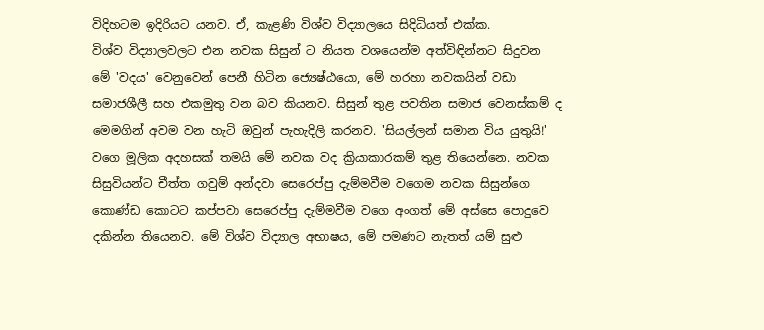විදිහටම ඉදිරියට යනව. ඒ, කැළණි විශ්ව විද්‍යාලයෙ සිදිධියත් එක්ක.
විශ්ව විද්‍යාලවලට එන නවක සිසුන් ට නියත වශයෙන්ම අත්විඳින්නට සිදුවන මේ 'වදය' වෙනුවෙන් පෙනී හිටින ජ්‍යෙෂ්ඨයො, මේ හරහා නවකයින් වඩා සමාජශීලී සහ එකමුතු වන බව කියනව. සිසුන් තුළ පවතින සමාජ වෙනස්කම් ද මෙමගින් අවම වන හැටි ඔවුන් පැහැදිලි කරනව. 'සියල්ලන් සමාන විය යුතුයි!' වගෙ මූලික අදහසක් තමයි මේ නවක වද ක්‍රියාකාරකම් තුළ තියෙන්නෙ. නවක සිසුවියන්ට චීත්ත ගවුම් අන්දවා සෙරෙප්පු දැම්මවීම වගෙම නවක සිසුන්ගෙ කොණ්ඩ කොටට කප්පවා සෙරෙප්පු දැම්මවීම වගෙ අංගත් මේ අස්සෙ පොදුවෙ දකින්න තියෙනව. මේ විශ්ව විද්‍යාල අභාෂය, මේ පමණට නැතත් යම් සුළු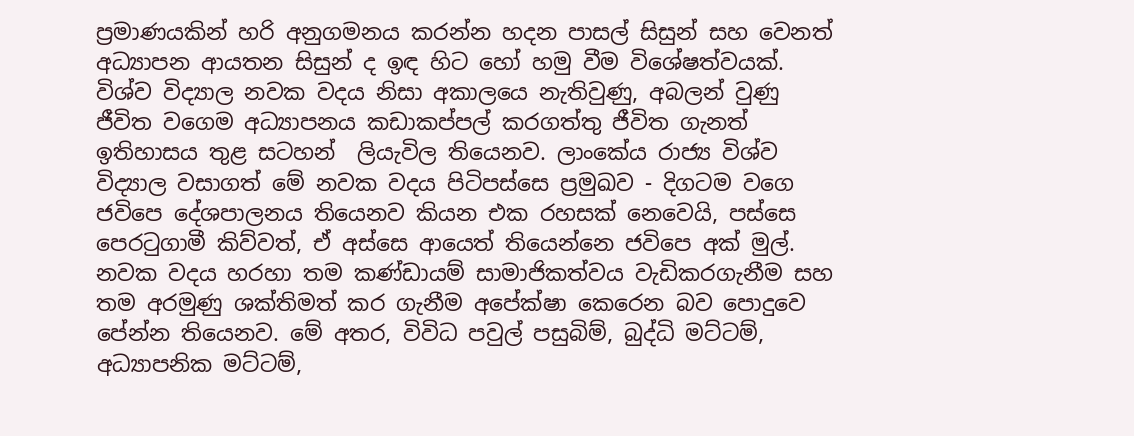ප්‍රමාණයකින් හරි අනුගමනය කරන්න හදන පාසල් සිසුන් සහ වෙනත් අධ්‍යාපන ආයතන සිසුන් ද ඉඳ හිට හෝ හමු වීම විශේෂත්වයක්. විශ්ව විද්‍යාල නවක වදය නිසා අකාලයෙ නැතිවුණු, අබලන් වුණු ජීවිත වගෙම අධ්‍යාපනය කඩාකප්පල් කරගත්තු ජීවිත ගැනත් ඉතිහාසය තුළ සටහන්  ලියැවිල තියෙනව. ලාංකේය රාජ්‍ය විශ්ව විද්‍යාල වසාගත් මේ නවක වදය පිටිපස්සෙ ප්‍රමුඛව - දිගටම වගෙ ජවිපෙ දේශපාලනය තියෙනව කියන එක රහසක් නෙවෙයි, පස්සෙ පෙරටුගාමී කිව්වත්, ඒ අස්සෙ ආයෙත් තියෙන්නෙ ජවිපෙ අක් මුල්. නවක වදය හරහා තම කණ්ඩායම් සාමාජිකත්වය වැඩිකරගැනීම සහ තම අරමුණු ශක්තිමත් කර ගැනීම අපේක්ෂා කෙරෙන බව පොදුවෙ පේන්න තියෙනව. මේ අතර, විවිධ පවුල් පසුබිම්, බුද්ධි මට්ටම්, අධ්‍යාපනික මට්ටම්,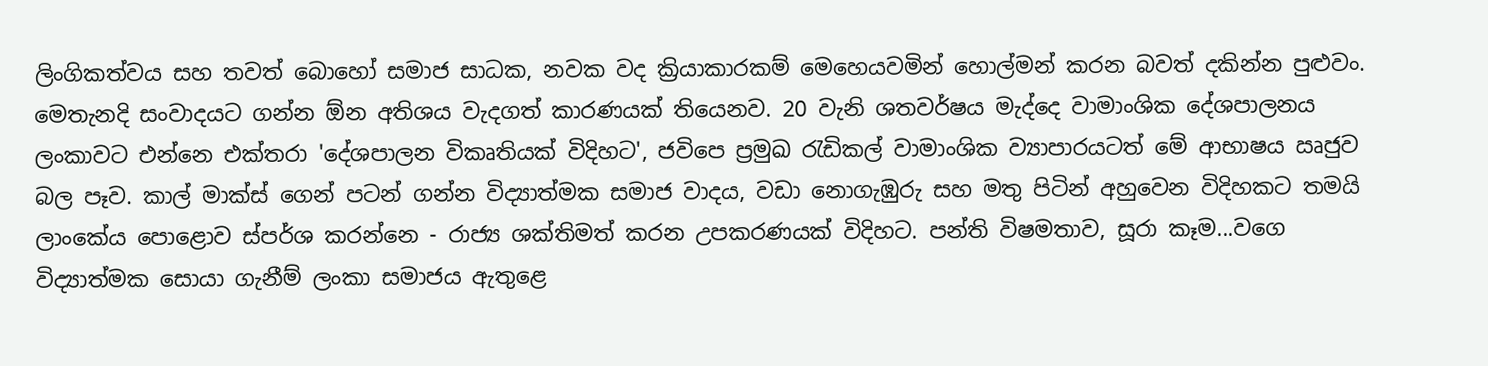ලිංගිකත්වය සහ තවත් බොහෝ සමාජ සාධක, නවක වද ක්‍රියාකාරකම් මෙහෙයවමින් හොල්මන් කරන බවත් දකින්න පුළුවං. මෙතැනදි සංවාදයට ගන්න ඕන අතිශය වැදගත් කාරණයක් තියෙනව. 20 වැනි ශතවර්ෂය මැද්දෙ වාමාංශික දේශපාලනය ලංකාවට එන්නෙ එක්තරා 'දේශපාලන විකෘතියක් විදිහට', ජවිපෙ ප්‍රමුඛ රැඩිකල් වාමාංශික ව්‍යාපාරයටත් මේ ආභාෂය ඍජුව බල පෑව. කාල් මාක්ස් ගෙන් පටන් ගන්න විද්‍යාත්මක සමාජ වාදය, වඩා නොගැඹුරු සහ මතු පිටින් අහුවෙන විදිහකට තමයි ලාංකේය පොළොව ස්පර්ශ කරන්නෙ - රාජ්‍ය ශක්තිමත් කරන උපකරණයක් විදිහට. පන්ති විෂමතාව, සූරා කෑම...වගෙ විද්‍යාත්මක සොයා ගැනීම් ලංකා සමාජය ඇතුළෙ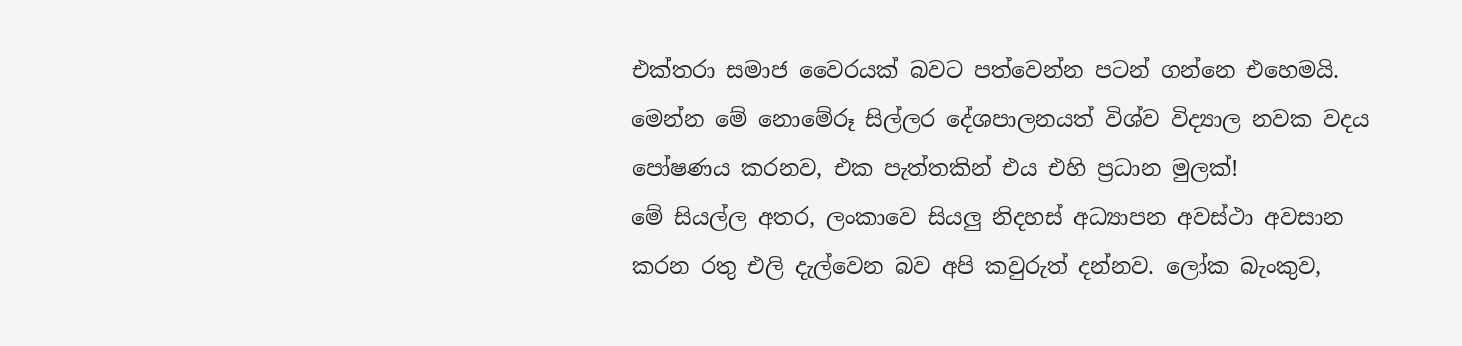එක්තරා සමාජ වෛරයක් බවට පත්වෙන්න පටන් ගන්නෙ එහෙමයි. මෙන්න මේ නොමේරූ සිල්ලර දේශපාලනයත් විශ්ව විද්‍යාල නවක වදය පෝෂණය කරනව, එක පැත්තකින් එය එහි ප්‍රධාන මුලක්!
මේ සියල්ල අතර, ලංකාවෙ සියලු නිදහස් අධ්‍යාපන අවස්ථා අවසාන කරන රතු එලි දැල්වෙන බව අපි කවුරුත් දන්නව. ලෝක බැංකුව,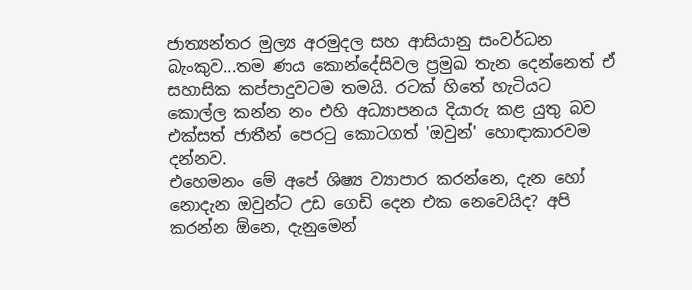ජාත්‍යන්තර මුල්‍ය අරමුදල සහ ආසියානු සංවර්ධන බැංකුව...තම ණය කොන්දේසිවල ප්‍රමුඛ තැන දෙන්නෙත් ඒ සහාසික කප්පාදුවටම තමයි. රටක් හිතේ හැටියට කොල්ල කන්න නං එහි අධ්‍යාපනය දියාරු කළ යුතු බව එක්සත් ජාතීන් පෙරටු කොටගත් 'ඔවුන්' හොඳාකාරවම දන්නව.
එහෙමනං මේ අපේ ශිෂ්‍ය ව්‍යාපාර කරන්නෙ, දැන හෝ නොදැන ඔවුන්ට උඩ ගෙඩි දෙන එක නෙවෙයිද? අපි කරන්න ඕනෙ, දැනුමෙන්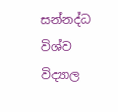සන්නද්ධ විශ්ව විද්‍යාල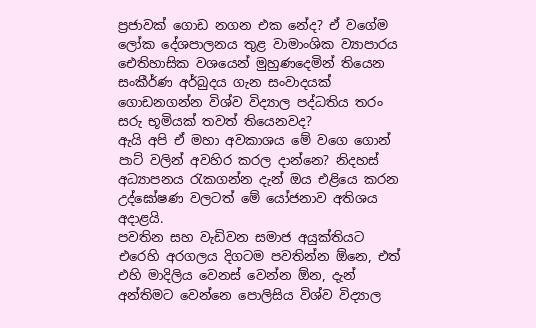ප්‍රජාවක් ගොඩ නගන එක නේද? ඒ වගේම ලෝක දේශපාලනය තුළ වාමාංශික ව්‍යාපාරය ඓතිහාසික වශයෙන් මුහුණදෙමින් තියෙන සංකීර්ණ අර්බුදය ගැන සංවාදයක් ගොඩනගන්න විශ්ව විද්‍යාල පද්ධතිය තරං සරු භූමියක් තවත් තියෙනවද?
ඇයි අපි ඒ මහා අවකාශය මේ වගෙ ගොන් පාට් වලින් අවහිර කරල දාන්නෙ? නිදහස් අධ්‍යාපනය රැකගන්න දැන් ඔය එළියෙ කරන උද්ඝෝෂණ වලටත් මේ යෝජනාව අතිශය අදාළයි.
පවතින සහ වැඩිවන සමාජ අයුක්තියට එරෙහි අරගලය දිගටම පවතින්න ඕනෙ, එත් එහි මාදිලිය වෙනස් වෙන්න ඕන, දැන් අන්තිමට වෙන්නෙ පොලිසිය විශ්ව විද්‍යාල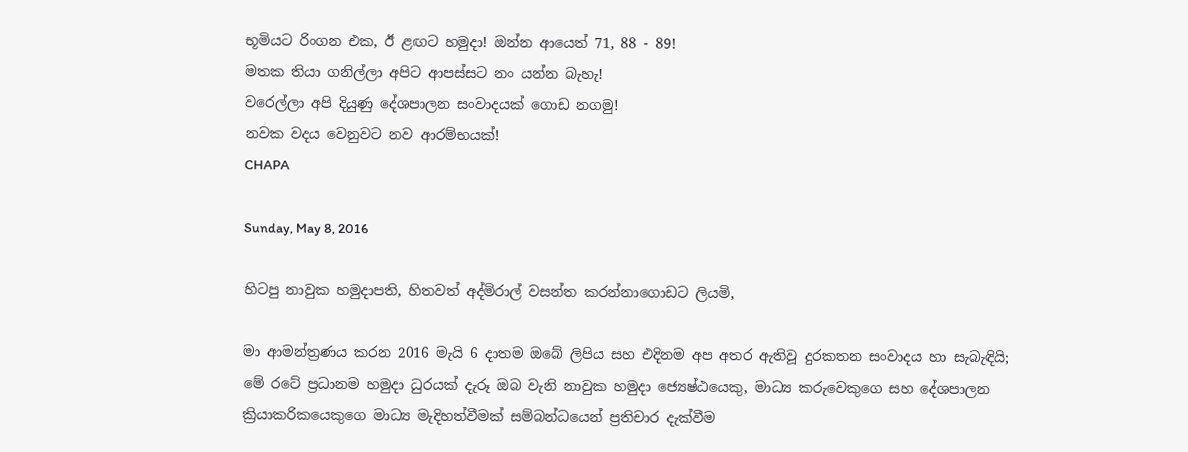භූමියට රිංගන එක, ඊ ළඟට හමුදා! ඔන්න ආයෙත් 71, 88 - 89!
මතක තියා ගනිල්ලා අපිට ආපස්සට නං යන්න බැහැ!
වරෙල්ලා අපි දියුණු දේශපාලන සංවාදයක් ගොඩ නගමු!
නවක වදය වෙනුවට නව ආරම්භයක්!
CHAPA

Sunday, May 8, 2016

හිටපු නාවුක හමුදාපති, හිතවත් අද්මිරාල් වසන්ත කරන්නාගොඩට ලියමි,

මා ආමන්ත්‍රණය කරන 2016 මැයි 6 දාතම ඔබේ ලිපිය සහ එදිනම අප අතර ඇතිවූ දුරකතන සංවාදය හා සැබැඳියි;
මේ රටේ ප්‍රධානම හමුදා ධුරයක් දැරූ ඔබ වැනි නාවුක හමුදා ජ්‍යෙෂ්ඨයෙකු, මාධ්‍ය කරුවෙකුගෙ සහ දේශපාලන ක්‍රියාකරිකයෙකුගෙ මාධ්‍ය මැදිහත්වීමක් සම්බන්ධයෙන් ප්‍රතිචාර දැක්වීම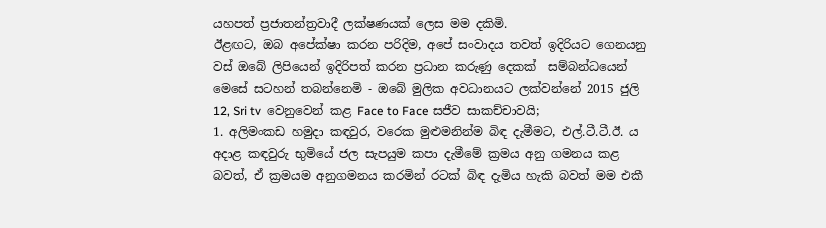යහපත් ප්‍රජාතන්ත්‍රවාදී ලක්ෂණයක් ලෙස මම දකිමි.
ඊළඟට, ඔබ අපේක්ෂා කරන පරිදිම, අපේ සංවාදය තවත් ඉදිරියට ගෙනයනු වස් ඔබේ ලිපියෙන් ඉදිරිපත් කරන ප්‍රධාන කරුණු දෙකක්  සම්බන්ධයෙන් මෙසේ සටහන් තබන්නෙමි - ඔබේ මුලික අවධානයට ලක්වන්නේ 2015 ජුලි 12, Sri tv  වෙනුවෙන් කළ Face to Face සජීව සාකච්චාවයි;
1. අලිමංකඩ හමුදා කඳවුර, වරෙක මුළුමනින්ම බිඳ දැමීමට, එල්.ටී.ටී.ඊ. ය අදාළ කඳවුරු භුමියේ ජල සැපයුම කපා දැමීමේ ක්‍රමය අනු ගමනය කළ බවත්, ඒ ක්‍රමයම අනුගමනය කරමින් රටක් බිඳ දැමිය හැකි බවත් මම එකී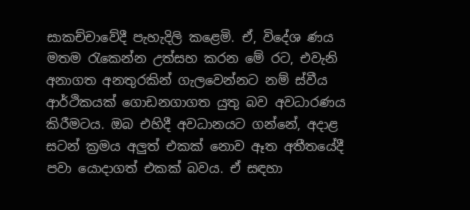සාකච්චාවේදී පැහැදිලි කළෙමි. ඒ, විදේශ ණය
මතම රැකෙන්න උත්සහ කරන මේ රට, එවැනි අනාගත අනතුරකින් ගැලවෙන්නට නම් ස්වීය ආර්ථිකයක් ගොඩනගාගත යුතු බව අවධාරණය කිරීමටය. ඔබ එහිදී අවධානයට ගන්නේ, අදාළ සටන් ක්‍රමය අලුත් එකක් නොව ඈත අතීතයේදී පවා යොදාගත් එකක් බවය. ඒ සඳහා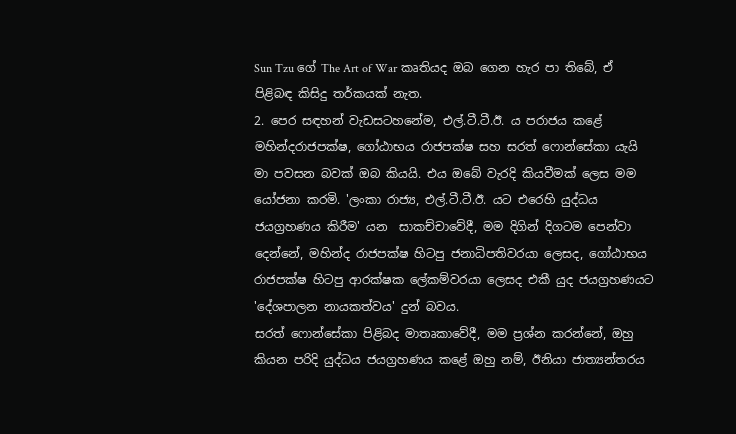Sun Tzu ගේ The Art of War කෘතියද ඔබ ගෙන හැර පා තිබේ, ඒ පිළිබඳ කිසිදු තර්කයක් නැත.
2. පෙර සඳහන් වැඩසටහනේම, එල්.ටී.ටී.ඊ. ය පරාජය කළේ මහින්දරාජපක්ෂ, ගෝඨාභය රාජපක්ෂ සහ සරත් ෆොන්සේකා යැයි මා පවසන බවක් ඔබ කියයි. එය ඔබේ වැරදි කියවීමක් ලෙස මම යෝජනා කරමි. 'ලංකා රාජ්‍ය, එල්.ටී.ටී.ඊ. යට එරෙහි යුද්ධය ජයග්‍රහණය කිරීම' යන  සාකච්චාවේදී, මම දිගින් දිගටම පෙන්වා දෙන්නේ, මහින්ද රාජපක්ෂ හිටපු ජනාධිපතිවරයා ලෙසද, ගෝඨාභය රාජපක්ෂ හිටපු ආරක්ෂක ලේකම්වරයා ලෙසද එකී යුද ජයග්‍රහණයට 'දේශපාලන නායකත්වය' දුන් බවය.
සරත් ෆොන්සේකා පිළිබද මාතෘකාවේදී, මම ප්‍රශ්න කරන්නේ, ඔහු කියන පරිදි යුද්ධය ජයග්‍රහණය කළේ ඔහු නම්, ඊනියා ජාත්‍යන්තරය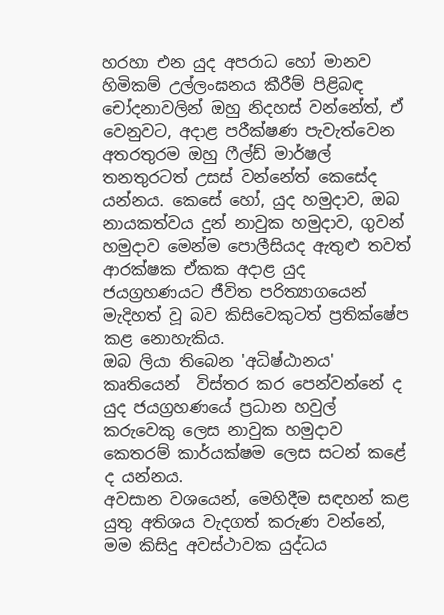හරහා එන යුද අපරාධ හෝ මානව  හිමිකම් උල්ලංඝනය කීරීම් පිළිබඳ චෝදනාවලින් ඔහු නිදහස් වන්නේත්, ඒ වෙනුවට, අදාළ පරීක්ෂණ පැවැත්වෙන අතරතුරම ඔහු ෆීල්ඩ් මාර්ෂල් තනතුරටත් උසස් වන්නේත් කෙසේද යන්නය. කෙසේ හෝ, යුද හමුදාව, ඔබ නායකත්වය දුන් නාවුක හමුදාව, ගුවන් හමුදාව මෙන්ම පොලීසියද ඇතුළු තවත් ආරක්ෂක ඒකක අදාළ යුද ජයග්‍රහණයට ජීවිත පරිත්‍යාගයෙන් මැදිහත් වූ බව කිසිවෙකුටත් ප්‍රතික්ෂේප කළ නොහැකිය.
ඔබ ලියා තිබෙන 'අධිෂ්ඨානය' කෘතියෙන්  විස්තර කර පෙන්වන්නේ ද  යුද ජයග්‍රහණයේ ප්‍රධාන හවුල් කරුවෙකු ලෙස නාවුක හමුදාව කෙතරම් කාර්යක්ෂම ලෙස සටන් කළේ ද යන්නය.
අවසාන වශයෙන්, මෙහිදීම සඳහන් කළ යුතු අතිශය වැදගත් කරුණ වන්නේ, මම කිසිදු අවස්ථාවක යුද්ධය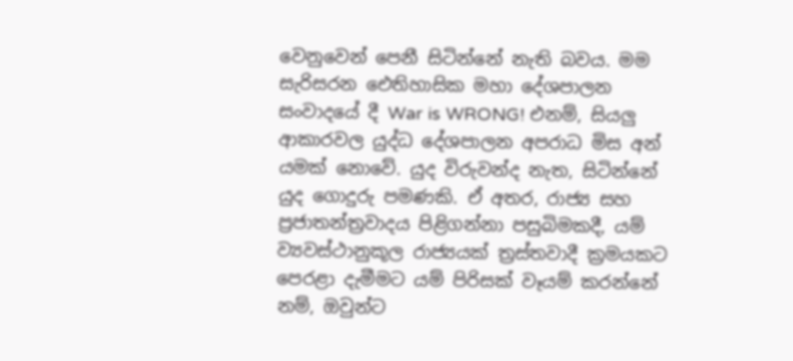වෙනුවෙන් පෙනී සිටින්නේ නැති බවය. මම සැරිසරන ඓතිහාසික මහා දේශපාලන සංවාදයේ දී War is WRONG! එනම්, සියලු ආකාරවල යුද්ධ දේශපාලන අපරාධ මිස අන් යමක් නොවේ. යුද විරුවන්ද නැත, සිටින්නේ යුද ගොදුරු පමණකි. ඒ අතර, රාජ්‍ය සහ ප්‍රජාතන්ත්‍රවාදය පිළිගන්නා පසුබිමකදී, යම් ව්‍යවස්ථානුකූල රාජ්‍යයක් ත්‍රස්තවාදී ක්‍රමයකට පෙරළා දැමීමට යම් පිරිසක් වෑයම් කරන්නේ නම්, ඔවුන්ට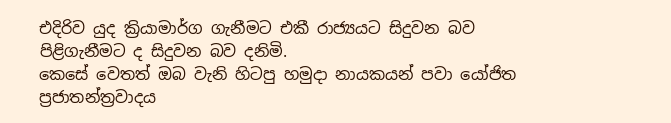එදිරිව යුද ක්‍රියාමාර්ග ගැනීමට එකී රාජ්‍යයට සිදුවන බව පිළිගැනීමට ද සිදුවන බව දනිමි.
කෙසේ වෙතත් ඔබ වැනි හිටපු හමුදා නායකයන් පවා යෝජිත ප්‍රජාතන්ත්‍රවාදය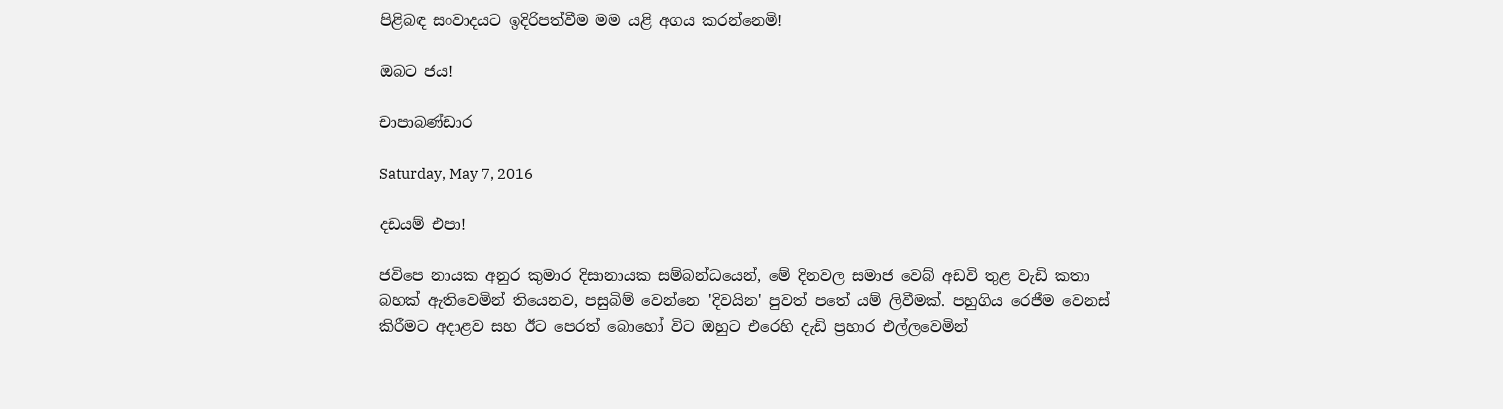පිළිබඳ සංවාදයට ඉදිරිපත්වීම මම යළි අගය කරන්නෙමි!

ඔබට ජය!

චාපාබණ්ඩාර

Saturday, May 7, 2016

දඩයම් එපා!

ජවිපෙ නායක අනුර කුමාර දිසානායක සම්බන්ධයෙන්, මේ දිනවල සමාජ වෙබ් අඩවි තුළ වැඩි කතා බහක් ඇතිවෙමින් තියෙනව, පසුබිම් වෙන්නෙ 'දිවයින' පුවත් පතේ යම් ලිවීමක්. පහුගිය රෙජීම වෙනස් කිරීමට අදාළව සහ ඊට පෙරත් බොහෝ විට ඔහුට එරෙහි දැඩි ප්‍රහාර එල්ලවෙමින්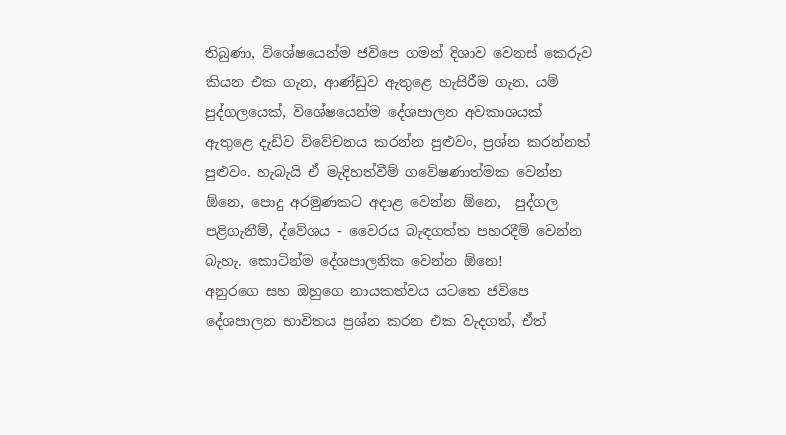තිබුණා, විශේෂයෙන්ම ජවිපෙ ගමන් දිශාව වෙනස් කෙරුව කියන එක ගැන, ආණ්ඩුව ඇතුළෙ හැසිරීම ගැන. යම් පුද්ගලයෙක්, විශේෂයෙන්ම දේශපාලන අවකාශයක් ඇතුළෙ දැඩිව විවේචනය කරන්න පුළුවං, ප්‍රශ්න කරන්නත් පුළුවං. හැබැයි ඒ මැදිහත්වීම් ගවේෂණාත්මක වෙන්න ඕනෙ, පොදු අරමුණකට අදාළ වෙන්න ඕනෙ,  පුද්ගල පළිගැනීම්, ද්වේශය - වෛරය බැඳගත්ත පහරදීම් වෙන්න බැහැ. කොටින්ම දේශපාලනික වෙන්න ඕනෙ!
අනුරගෙ සහ ඔහුගෙ නායකත්වය යටතෙ ජවිපෙ දේශපාලන භාවිතය ප්‍රශ්න කරන එක වැදගත්, ඒත්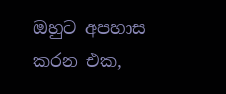ඔහුට අපහාස කරන එක,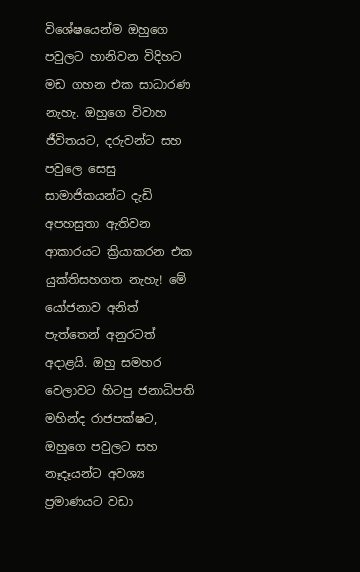විශේෂයෙන්ම ඔහුගෙ පවුලට හානිවන විදිහට මඩ ගහන එක සාධාරණ නැහැ. ඔහුගෙ විවාහ ජීවිතයට, දරුවන්ට සහ පවුලෙ සෙසු සාමාජිකයන්ට දැඩි අපහසුතා ඇතිවන ආකාරයට ක්‍රියාකරන එක යුක්තිසහගත නැහැ! මේ යෝජනාව අනිත් පැත්තෙන් අනුරටත් අදාළයි. ඔහු සමහර වෙලාවට හිටපු ජනාධිපති මහින්ද රාජපක්ෂට, ඔහුගෙ පවුලට සහ නෑදෑයන්ට අවශ්‍ය ප්‍රමාණයට වඩා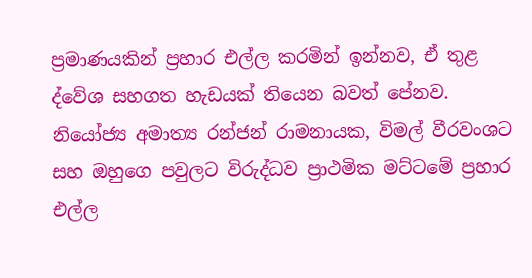ප්‍රමාණයකින් ප්‍රහාර එල්ල කරමින් ඉන්නව, ඒ තුළ ද්වේශ සහගත හැඩයක් තියෙන බවත් පේනව.
නියෝජ්‍ය අමාත්‍ය රන්ජන් රාමනායක, විමල් වීරවංශට සහ ඔහුගෙ පවුලට විරුද්ධව ප්‍රාථමික මට්ටමේ ප්‍රහාර එල්ල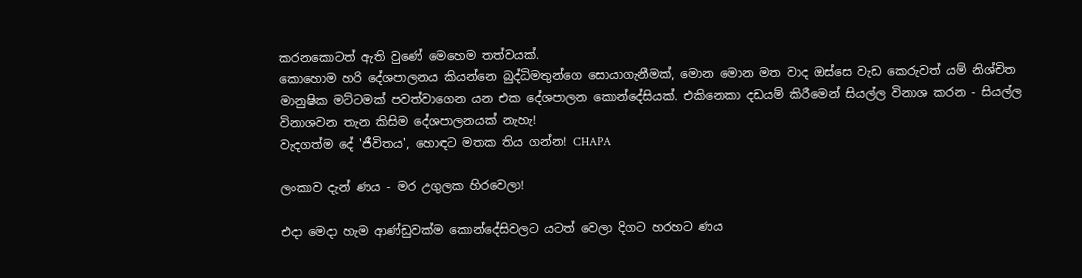කරනකොටත් ඇති වුණේ මෙහෙම තත්වයක්.
කොහොම හරි දේශපාලනය කියන්නෙ බුද්ධිමතුන්ගෙ සොයාගැනීමක්, මොන මොන මත වාද ඔස්සෙ වැඩ කෙරුවත් යම් නිශ්චිත මානුෂික මට්ටමක් පවත්වාගෙන යන එක දේශපාලන කොන්දේසියක්. එකිනෙකා දඩයම් කිරීමෙන් සියල්ල විනාශ කරන - සියල්ල විනාශවන තැන කිසිම දේශපාලනයක් නැහැ!
වැදගත්ම දේ 'ජීවිතය', හොඳට මතක තිය ගන්න! CHAPA

ලංකාව දැන් ණය - මර උගුලක හිරවෙලා!

එදා මෙදා හැම ආණ්ඩුවක්ම කොන්දේසිවලට යටත් වෙලා දිගට හරහට ණය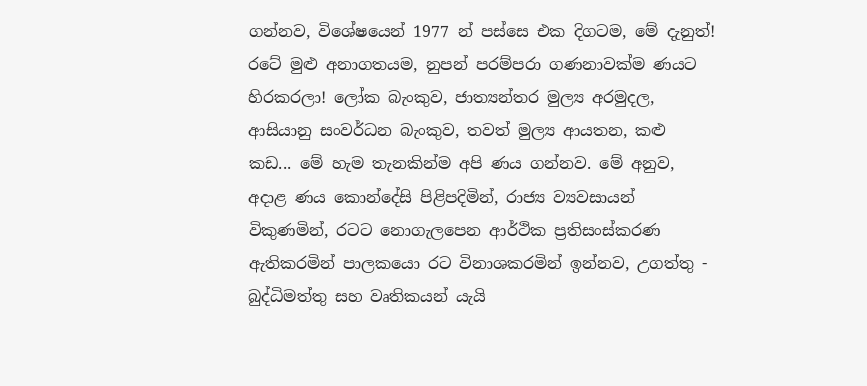ගන්නව, විශේෂයෙන් 1977 න් පස්සෙ එක දිගටම, මේ දැනුත්! රටේ මුළු අනාගතයම, නුපන් පරම්පරා ගණනාවක්ම ණයට හිරකරලා! ලෝක බැංකුව, ජාත්‍යන්තර මුල්‍ය අරමුදල, ආසියානු සංවර්ධන බැංකුව, තවත් මුල්‍ය ආයතන, කළු කඩ... මේ හැම තැනකින්ම අපි ණය ගන්නව. මේ අනුව, අදාළ ණය කොන්දේසි පිළිපදිමින්, රාජ්‍ය ව්‍යවසායන් විකුණමින්, රටට නොගැලපෙන ආර්ථික ප්‍රතිසංස්කරණ ඇතිකරමින් පාලකයො රට විනාශකරමින් ඉන්නව, උගත්තු - බුද්ධිමත්තු සහ වෘතිකයන් යැයි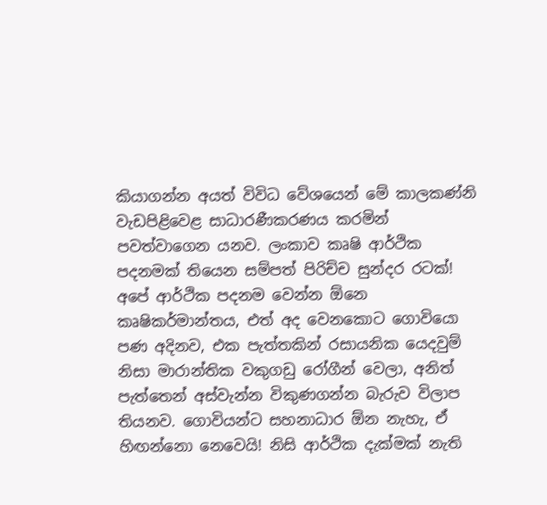කියාගන්න අයත් විවිධ වේශයෙන් මේ කාලකණ්නි වැඩපිළිවෙළ සාධාරණීකරණය කරමින් පවත්වාගෙන යනව. ලංකාව කෘෂි ආර්ථික පදනමක් තියෙන සම්පත් පිරිච්ච සුන්දර රටක්! අපේ ආර්ථික පදනම වෙන්න ඕනෙ කෘෂිකර්මාන්තය, එත් අද වෙනකොට ගොවියො පණ අදිනව, එක පැත්තකින් රසායනික යෙදවුම් නිසා මාරාන්තික වකුගඩු රෝගීන් වෙලා, අනිත් පැත්තෙන් අස්වැන්න විකුණගන්න බැරුව විලාප තියනව. ගොවියන්ට සහනාධාර ඕන නැහැ, ඒ හිඟන්නො නෙවෙයි! නිසි ආර්ථික දැක්මක් නැති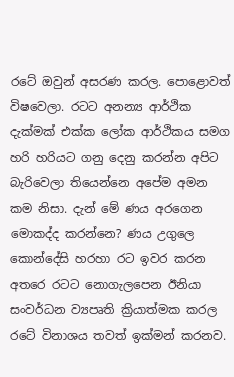රටේ ඔවුන් අසරණ කරල. පොළොවත් විෂවෙලා. රටට අනන්‍ය ආර්ථික දැක්මක් එක්ක ලෝක ආර්ථිකය සමග හරි හරියට ගනු දෙනු කරන්න අපිට බැරිවෙලා තියෙන්නෙ අපේම අමන කම නිසා. දැන් මේ ණය අරගෙන මොකද්ද කරන්නෙ? ණය උගුලෙ කොන්දේසි හරහා රට ඉවර කරන අතරෙ රටට නොගැලපෙන ඊනියා සංවර්ධන ව්‍යපෘති ක්‍රියාත්මක කරල රටේ විනාශය තවත් ඉක්මන් කරනව.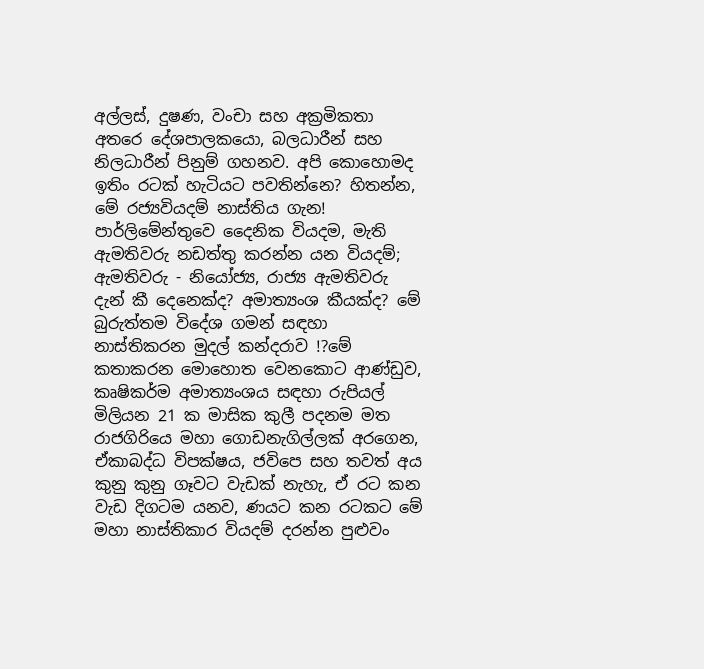අල්ලස්, දුෂණ, වංචා සහ අක්‍රමිකතා අතරෙ දේශපාලකයො, බලධාරීන් සහ නිලධාරීන් පිනුම් ගහනව. අපි කොහොමද ඉතිං රටක් හැටියට පවතින්නෙ? හිතන්න, මේ රජ්‍යවියදම් නාස්තිය ගැන! පාර්ලිමේන්තුවෙ දෛනික වියදම, මැති ඇමතිවරු නඩත්තු කරන්න යන වියදම්; ඇමතිවරු - නියෝජ්‍ය, රාජ්‍ය ඇමතිවරු දැන් කී දෙනෙක්ද? අමාත්‍යංශ කීයක්ද? මේ බුරුත්තම විදේශ ගමන් සඳහා නාස්තිකරන මුදල් කන්දරාව !?මේ කතාකරන මොහොත වෙනකොට ආණ්ඩුව, කෘෂිකර්ම අමාත්‍යංශය සඳහා රුපියල් මිලියන 21 ක මාසික කුලී පදනම මත රාජගිරියෙ මහා ගොඩනැගිල්ලක් අරගෙන, ඒකාබද්ධ විපක්ෂය, ජවිපෙ සහ තවත් අය කුනු කුනු ගෑවට වැඩක් නැහැ, ඒ රට කන වැඩ දිගටම යනව, ණයට කන රටකට මේ මහා නාස්තිකාර වියදම් දරන්න පුළුවං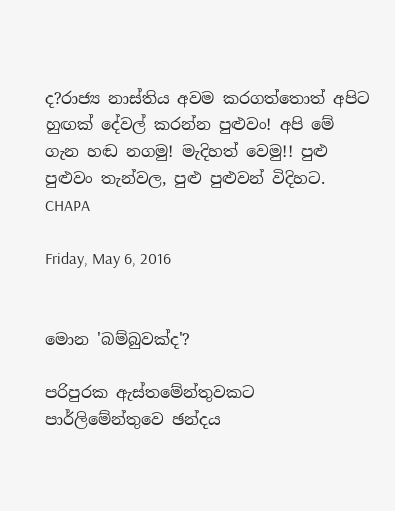ද?රාජ්‍ය නාස්තිය අවම කරගත්තොත් අපිට හුඟක් දේවල් කරන්න පුළුවං! අපි මේ ගැන හඬ නගමු! මැදිහත් වෙමු!! පුළු පුළුවං තැන්වල, පුළු පුළුවන් විදිහට. CHAPA

Friday, May 6, 2016


මොන 'බම්බුවක්ද'?

පරිපුරක ඇස්තමේන්තුවකට පාර්ලිමේන්තුවෙ ඡන්දය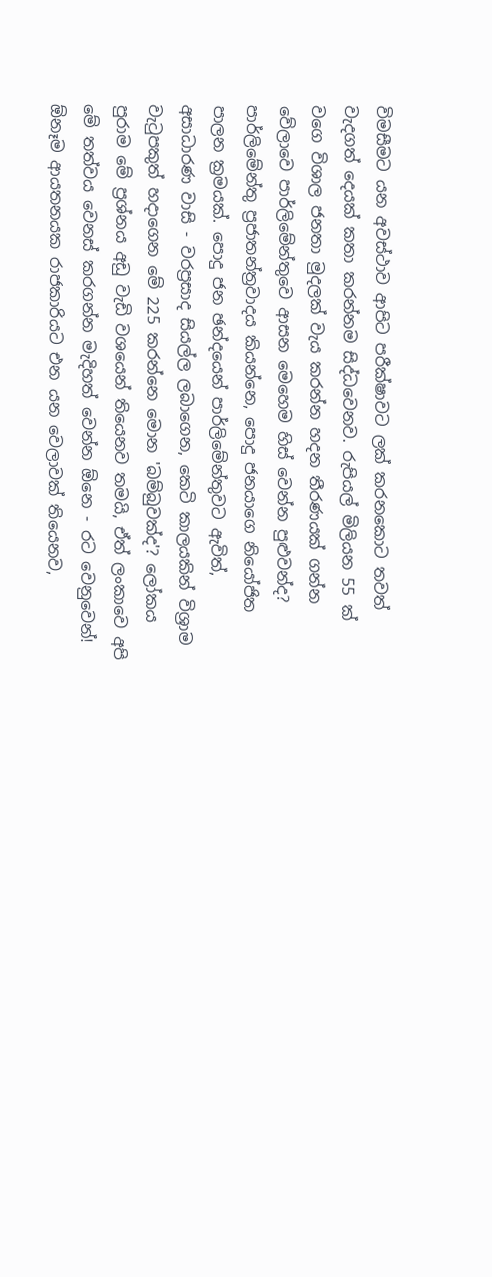විමසීමට යන අවස්ථාව ආපිට පරීක්ෂාවට ලක් කරනකොට තවත් වැදගත් දෙයක් කතා කරන්නම සිද්ධවෙනව. රුපියල් මිලියන 55 ක් වගෙ විශාල ජනතා මුදලක් වැය කරන්න හදන තීරණයක් ගන්න වේලාවෙ පාර්ලිමේන්තුවෙ ආසන මෙහෙම හිස් වෙන්න පුළුවන්ද? පාර්ලිමේන්තු ප්‍රජාතන්ත්‍රවාදය කියන්නෙ, පොදු ජනයාගෙ නියෝජිත පාලන ක්‍රමයක්. පොදු ජන ඡන්දයෙන් පාර්ලිමේන්තුවට ඇවිත්, අසාධාරණ වාසි - වරප්‍රසාද සියල්ල ලබාගෙන, කෙටි කාලයකින් විශ්‍රාම වැටුපකුත් හදාගෙන මේ 225 කරන්නෙ මොන 'බම්බුවක්ද'? ලෝකය පුරාම මේ ප්‍රශ්නය අඩු වැඩි වශයෙන් තියෙනව තමයි, ඒත් ලංකාවෙ අපි මේ තත්වය වෙනස් කරගන්න මැදිහත් වෙන්න ඕනෙ - රට වෙනුවෙන්! ඕනෑම ආයතනයක රාජකාරියට එන යන වෙලාවක් තියෙනව,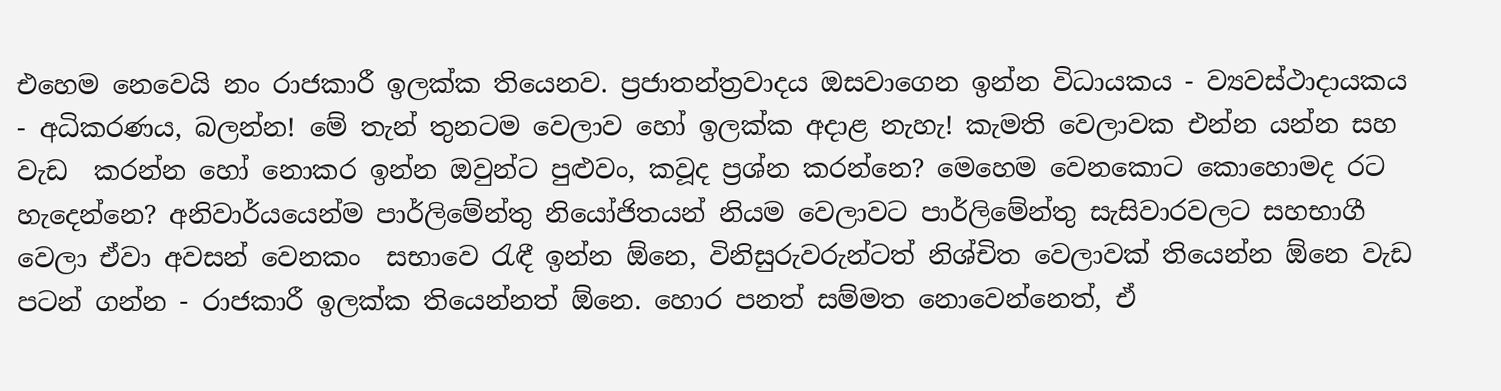එහෙම නෙවෙයි නං රාජකාරී ඉලක්ක තියෙනව. ප්‍රජාතන්ත්‍රවාදය ඔසවාගෙන ඉන්න විධායකය - ව්‍යවස්ථාදායකය - අධිකරණය, බලන්න! මේ තැන් තුනටම වෙලාව හෝ ඉලක්ක අදාළ නැහැ! කැමති වෙලාවක එන්න යන්න සහ වැඩ  කරන්න හෝ නොකර ඉන්න ඔවුන්ට පුළුවං, කවූද ප්‍රශ්න කරන්නෙ? මෙහෙම වෙනකොට කොහොමද රට හැදෙන්නෙ? අනිවාර්යයෙන්ම පාර්ලිමේන්තු නියෝජිතයන් නියම වෙලාවට පාර්ලිමේන්තු සැසිවාරවලට සහභාගී වෙලා ඒවා අවසන් වෙනකං  සභාවෙ රැඳී ඉන්න ඕනෙ, විනිසුරුවරුන්ටත් නිශ්චිත වෙලාවක් තියෙන්න ඕනෙ වැඩ පටන් ගන්න - රාජකාරී ඉලක්ක තියෙන්නත් ඕනෙ. හොර පනත් සම්මත නොවෙන්නෙත්, ඒ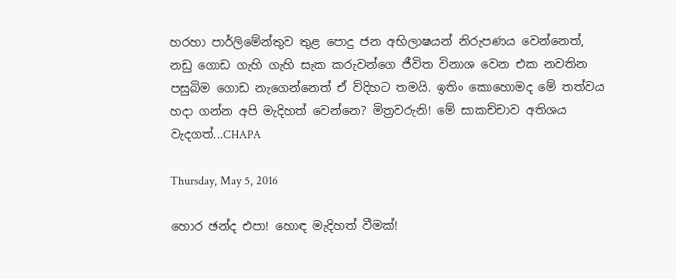හරහා පාර්ලිමේන්තුව තුළ පොදු ජන අභිලාෂයන් නිරුපණය වෙන්නෙත්, නඩු ගොඩ ගැහි ගැහි සැක කරුවන්ගෙ ජීවිත විනාශ වෙන එක නවතින පසුබිම ගොඩ නැගෙන්නෙත් ඒ ව්දිහට තමයි. ඉතිං කොහොමද මේ තත්වය හදා ගන්න අපි මැදිහත් වෙන්නෙ? මිත්‍රවරුනි! මේ සාකච්චාව අතිශය වැදගත්...CHAPA

Thursday, May 5, 2016

හොර ඡන්ද එපා! හොඳ මැදිහත් වීමක්!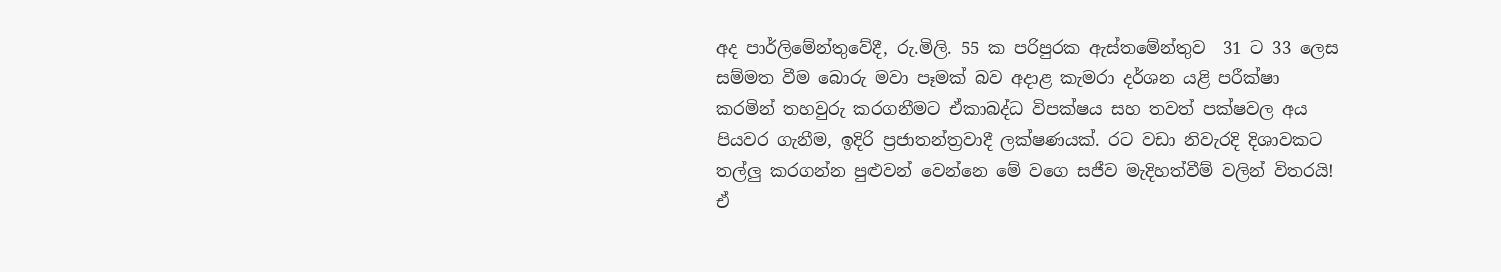අද පාර්ලිමේන්තුවේදී, රු.මිලි. 55 ක පරිපුරක ඇස්තමේන්තුව  31 ට 33 ලෙස සම්මත වීම බොරු මවා පෑමක් බව අදාළ කැමරා දර්ශන යළි පරීක්ෂා කරමින් තහවුරු කරගනීමට ඒකාබද්ධ විපක්ෂය සහ තවත් පක්ෂවල අය පියවර ගැනීම, ඉදිරි ප්‍රජාතන්ත්‍රවාදී ලක්ෂණයක්. රට වඩා නිවැරදි දිශාවකට තල්ලු කරගන්න පුළුවන් වෙන්නෙ මේ වගෙ සජීව මැදිහත්වීම් වලින් විතරයි! ඒ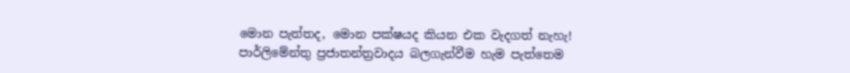මොන පැත්තද, මොන පක්ෂයද කියන එක වැදගත් නැහැ! පාර්ලිමේන්තු ප්‍රජාතන්ත්‍රවාදය බලගැන්වීම හැම පැත්තෙම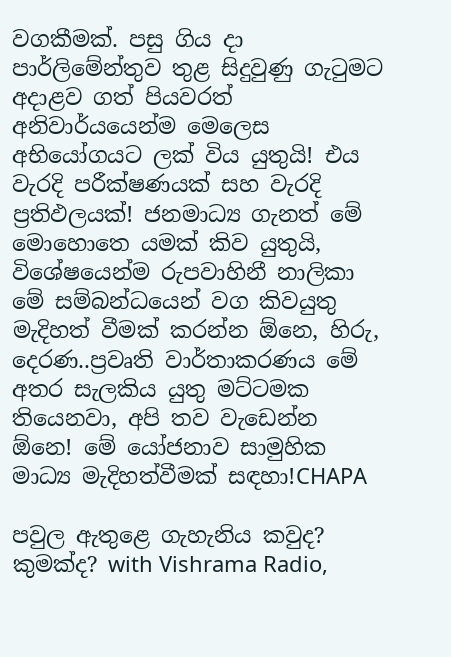වගකීමක්. පසු ගිය දා පාර්ලිමේන්තුව තුළ සිදුවුණු ගැටුමට අදාළව ගත් පියවරත් අනිවාර්යයෙන්ම මෙලෙස අභියෝගයට ලක් විය යුතුයි! එය වැරදි පරීක්ෂණයක් සහ වැරදි ප්‍රතිඵලයක්! ජනමාධ්‍ය ගැනත් මේ මොහොතෙ යමක් කිව යුතුයි, විශේෂයෙන්ම රුපවාහිනී නාලිකා මේ සම්බන්ධයෙන් වග කිවයුතු මැදිහත් වීමක් කරන්න ඕනෙ, හිරු, දෙරණ..ප්‍රවෘති වාර්තාකරණය මේ අතර සැලකිය යුතු මට්ටමක තියෙනවා, අපි තව වැඩෙන්න ඕනෙ! මේ යෝජනාව සාමුහික මාධ්‍ය මැදිහත්වීමක් සඳහා!CHAPA

පවුල ඇතුළෙ ගැහැනිය කවුද? කුමක්ද? with Vishrama Radio,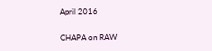April 2016

CHAPA on RAW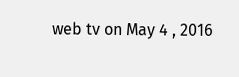web tv on May 4 , 2016